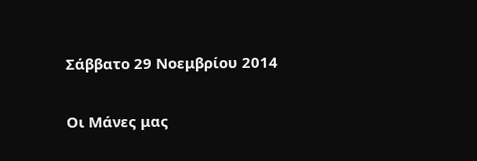Σάββατο 29 Νοεμβρίου 2014

Οι Μάνες μας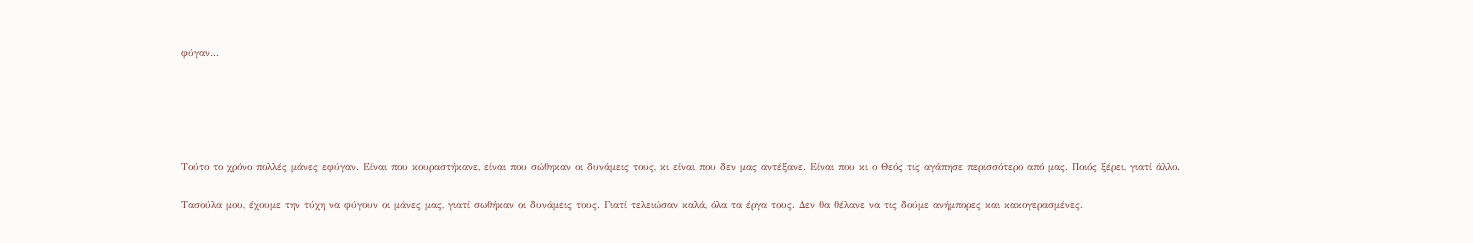φύγαν...





Τούτο το χρόνο πολλές μάνες εφύγαν. Είναι που κουραστήκανε, είναι που σώθηκαν οι δυνάμεις τους, κι είναι που δεν μας αντέξανε. Είναι που κι ο Θεός τις αγάπησε περισσότερο από μας. Ποιός ξέρει, γιατί άλλο.

Τασούλα μου, έχουμε την τύχη να φύγουν οι μάνες μας, γιατί σωθήκαν οι δυνάμεις τους. Γιατί τελειώσαν καλά, όλα τα έργα τους. Δεν θα θέλανε να τις δούμε ανήμπορες και κακογερασμένες.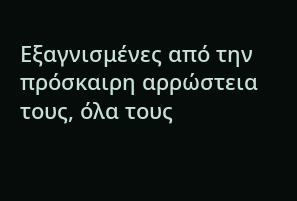Εξαγνισμένες από την πρόσκαιρη αρρώστεια τους, όλα τους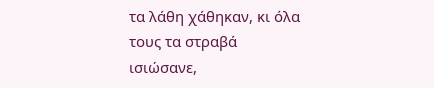τα λάθη χάθηκαν, κι όλα τους τα στραβά ισιώσανε,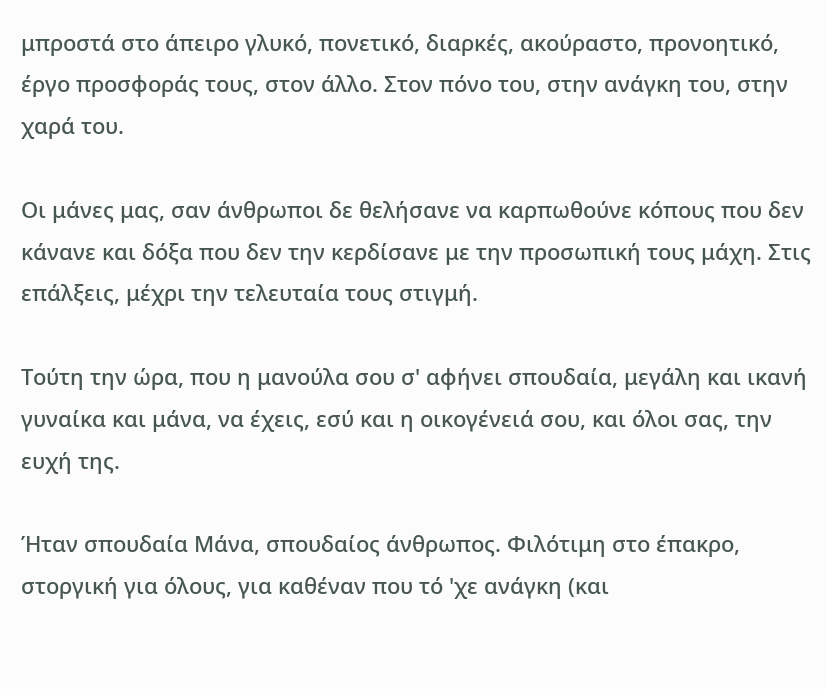μπροστά στο άπειρο γλυκό, πονετικό, διαρκές, ακούραστο, προνοητικό, έργο προσφοράς τους, στον άλλο. Στον πόνο του, στην ανάγκη του, στην χαρά του.

Οι μάνες μας, σαν άνθρωποι δε θελήσανε να καρπωθούνε κόπους που δεν κάνανε και δόξα που δεν την κερδίσανε με την προσωπική τους μάχη. Στις επάλξεις, μέχρι την τελευταία τους στιγμή.

Τούτη την ώρα, που η μανούλα σου σ' αφήνει σπουδαία, μεγάλη και ικανή γυναίκα και μάνα, να έχεις, εσύ και η οικογένειά σου, και όλοι σας, την ευχή της.

Ήταν σπουδαία Μάνα, σπουδαίος άνθρωπος. Φιλότιμη στο έπακρο, στοργική για όλους, για καθέναν που τό 'χε ανάγκη (και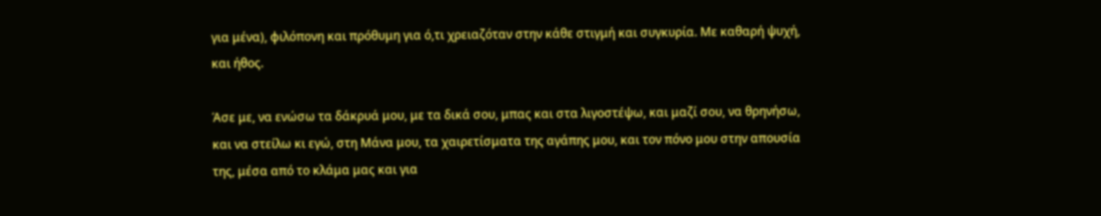για μένα), φιλόπονη και πρόθυμη για ό,τι χρειαζόταν στην κάθε στιγμή και συγκυρία. Με καθαρή ψυχή, και ήθος.

Άσε με, να ενώσω τα δάκρυά μου, με τα δικά σου, μπας και στα λιγοστέψω, και μαζί σου, να θρηνήσω, και να στείλω κι εγώ, στη Μάνα μου, τα χαιρετίσματα της αγάπης μου, και τον πόνο μου στην απουσία της, μέσα από το κλάμα μας και για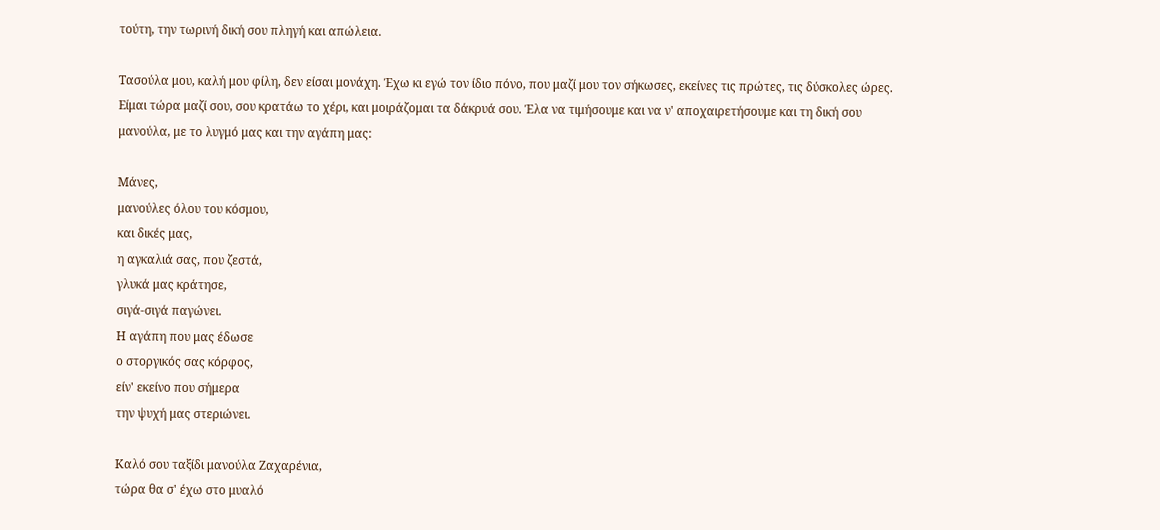τούτη, την τωρινή δική σου πληγή και απώλεια.

Τασούλα μου, καλή μου φίλη, δεν είσαι μονάχη. Έχω κι εγώ τον ίδιο πόνο, που μαζί μου τον σήκωσες, εκείνες τις πρώτες, τις δύσκολες ώρες. Είμαι τώρα μαζί σου, σου κρατάω το χέρι, και μοιράζομαι τα δάκρυά σου. Έλα να τιμήσουμε και να ν' αποχαιρετήσουμε και τη δική σου μανούλα, με το λυγμό μας και την αγάπη μας:

Μάνες,
μανούλες όλου του κόσμου,
και δικές μας,
η αγκαλιά σας, που ζεστά,
γλυκά μας κράτησε,
σιγά-σιγά παγώνει.
Η αγάπη που μας έδωσε
ο στοργικός σας κόρφος,
είν' εκείνο που σήμερα
την ψυχή μας στεριώνει.

Καλό σου ταξίδι μανούλα Ζαχαρένια,
τώρα θα σ' έχω στο μυαλό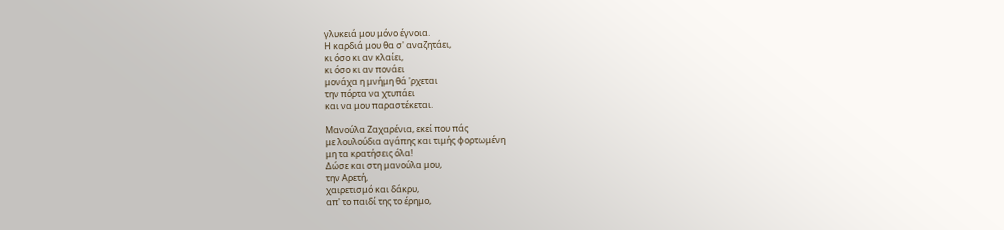γλυκειά μου μόνο έγνοια.
Η καρδιά μου θα σ' αναζητάει,
κι όσο κι αν κλαίει,
κι όσο κι αν πονάει
μονάχα η μνήμη θά 'ρχεται
την πόρτα να χτυπάει
και να μου παραστέκεται.

Μανούλα Ζαχαρένια, εκεί που πάς
με λουλούδια αγάπης και τιμής φορτωμένη
μη τα κρατήσεις όλα!
Δώσε και στη μανούλα μου,
την Αρετή,
χαιρετισμό και δάκρυ,
απ' το παιδί της το έρημο,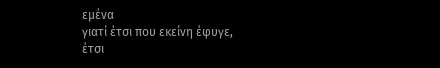εμένα
γιατί έτσι που εκείνη έφυγε,
έτσι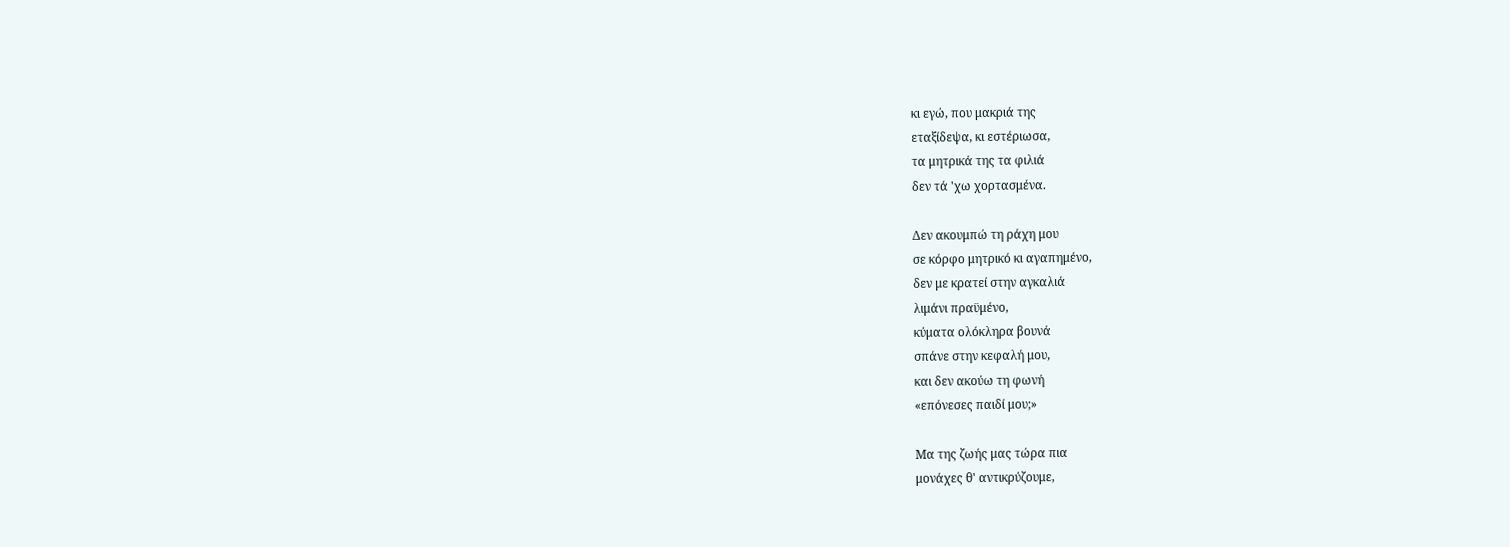κι εγώ, που μακριά της
εταξίδεψα, κι εστέριωσα,
τα μητρικά της τα φιλιά
δεν τά 'χω χορτασμένα.

Δεν ακουμπώ τη ράχη μου
σε κόρφο μητρικό κι αγαπημένο,
δεν με κρατεί στην αγκαλιά
λιμάνι πραϋμένο,
κύματα ολόκληρα βουνά
σπάνε στην κεφαλή μου,
και δεν ακούω τη φωνή
«επόνεσες παιδί μου;»

Μα της ζωής μας τώρα πια
μονάχες θ' αντικρύζουμε,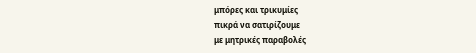μπόρες και τρικυμίες
πικρά να σατιρίζουμε
με μητρικές παραβολές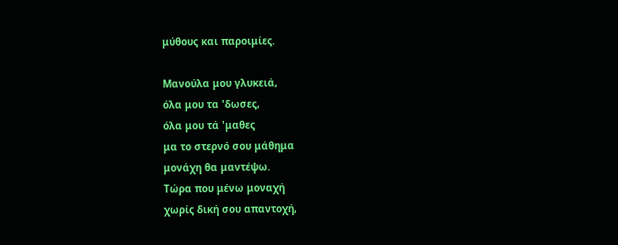μύθους και παροιμίες.

Μανούλα μου γλυκειά,
όλα μου τα 'δωσες,
όλα μου τά 'μαθες
μα το στερνό σου μάθημα
μονάχη θα μαντέψω.
Τώρα που μένω μοναχή
χωρίς δική σου απαντοχή,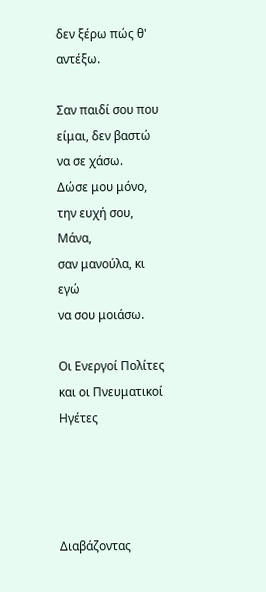δεν ξέρω πώς θ' αντέξω.

Σαν παιδί σου που είμαι, δεν βαστώ
να σε χάσω.
Δώσε μου μόνο,
την ευχή σου, Μάνα,
σαν μανούλα, κι εγώ
να σου μοιάσω.

Οι Ενεργοί Πολίτες και οι Πνευματικοί Ηγέτες




Διαβάζοντας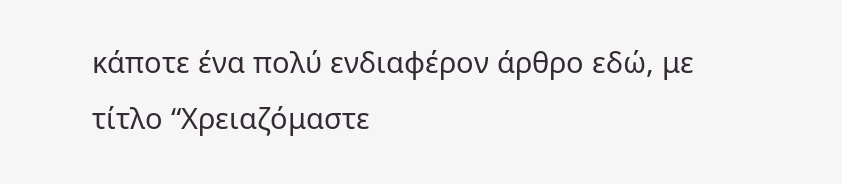κάποτε ένα πολύ ενδιαφέρον άρθρο εδώ, με τίτλο “Χρειαζόμαστε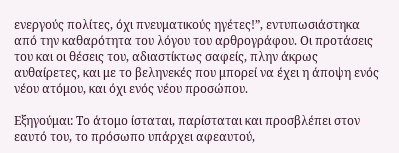ενεργούς πολίτες, όχι πνευματικούς ηγέτες!”, εντυπωσιάστηκα από την καθαρότητα του λόγου του αρθρογράφου. Οι προτάσεις του και οι θέσεις του, αδιαστίκτως σαφείς, πλην άκρως αυθαίρετες, και με το βεληνεκές που μπορεί να έχει η άποψη ενός νέου ατόμου, και όχι ενός νέου προσώπου.

Εξηγούμαι: Το άτομο ίσταται, παρίσταται και προσβλέπει στον εαυτό του, το πρόσωπο υπάρχει αφεαυτού,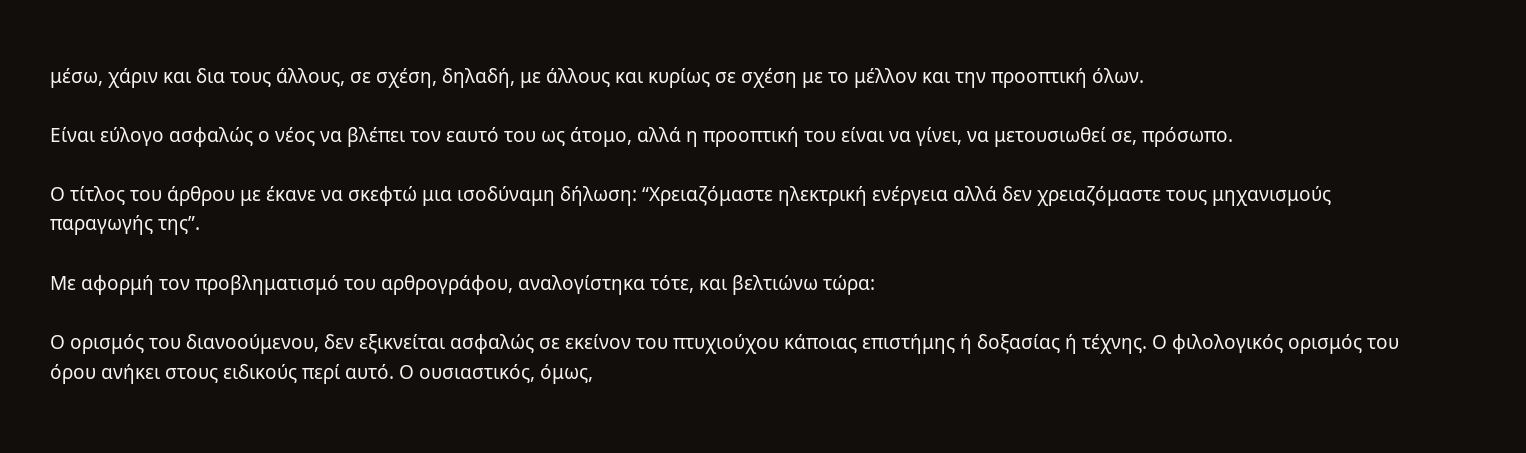μέσω, χάριν και δια τους άλλους, σε σχέση, δηλαδή, με άλλους και κυρίως σε σχέση με το μέλλον και την προοπτική όλων.

Είναι εύλογο ασφαλώς ο νέος να βλέπει τον εαυτό του ως άτομο, αλλά η προοπτική του είναι να γίνει, να μετουσιωθεί σε, πρόσωπο.

Ο τίτλος του άρθρου με έκανε να σκεφτώ μια ισοδύναμη δήλωση: “Χρειαζόμαστε ηλεκτρική ενέργεια αλλά δεν χρειαζόμαστε τους μηχανισμούς παραγωγής της”.

Με αφορμή τον προβληματισμό του αρθρογράφου, αναλογίστηκα τότε, και βελτιώνω τώρα:

Ο ορισμός του διανοούμενου, δεν εξικνείται ασφαλώς σε εκείνον του πτυχιούχου κάποιας επιστήμης ή δοξασίας ή τέχνης. Ο φιλολογικός ορισμός του όρου ανήκει στους ειδικούς περί αυτό. Ο ουσιαστικός, όμως,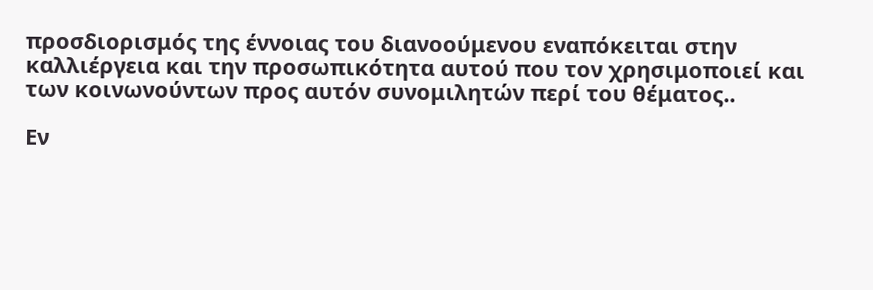προσδιορισμός της έννοιας του διανοούμενου εναπόκειται στην καλλιέργεια και την προσωπικότητα αυτού που τον χρησιμοποιεί και των κοινωνούντων προς αυτόν συνομιλητών περί του θέματος..

Εν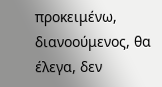προκειμένω, διανοούμενος, θα έλεγα, δεν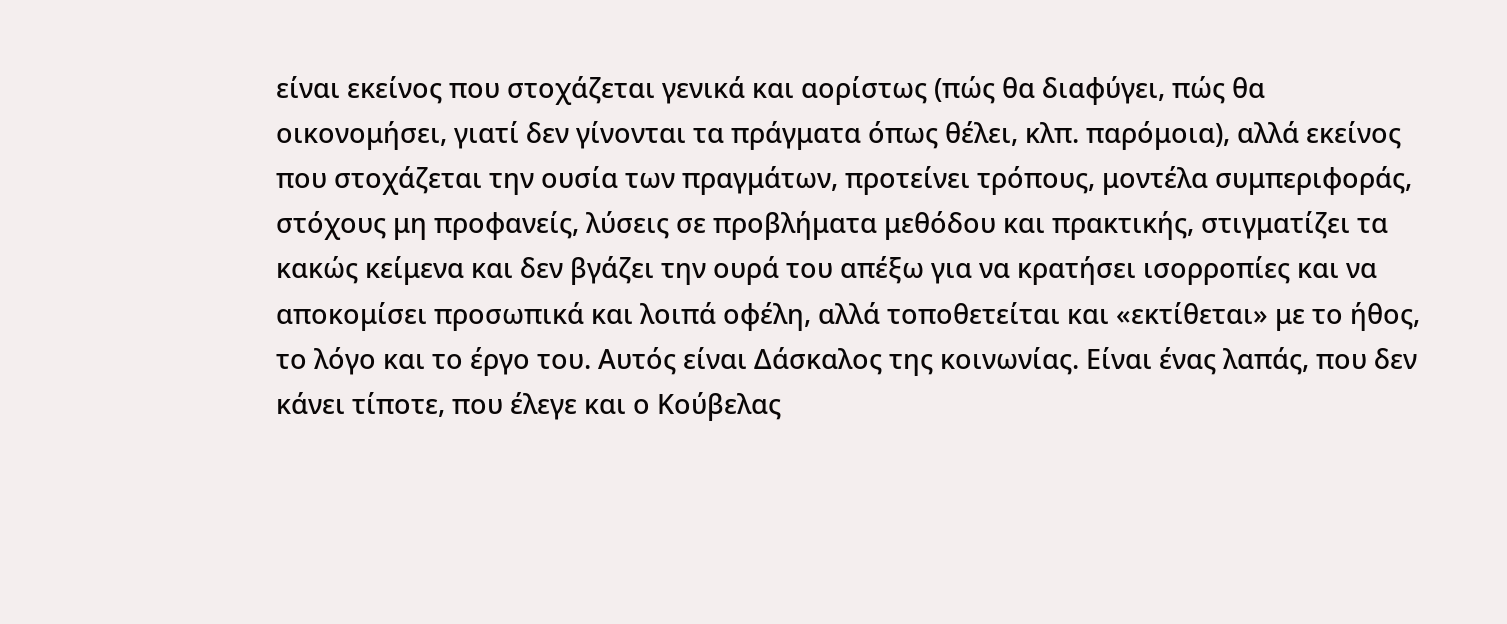είναι εκείνος που στοχάζεται γενικά και αορίστως (πώς θα διαφύγει, πώς θα οικονομήσει, γιατί δεν γίνονται τα πράγματα όπως θέλει, κλπ. παρόμοια), αλλά εκείνος που στοχάζεται την ουσία των πραγμάτων, προτείνει τρόπους, μοντέλα συμπεριφοράς, στόχους μη προφανείς, λύσεις σε προβλήματα μεθόδου και πρακτικής, στιγματίζει τα κακώς κείμενα και δεν βγάζει την ουρά του απέξω για να κρατήσει ισορροπίες και να αποκομίσει προσωπικά και λοιπά οφέλη, αλλά τοποθετείται και «εκτίθεται» με το ήθος, το λόγο και το έργο του. Αυτός είναι Δάσκαλος της κοινωνίας. Είναι ένας λαπάς, που δεν κάνει τίποτε, που έλεγε και ο Κούβελας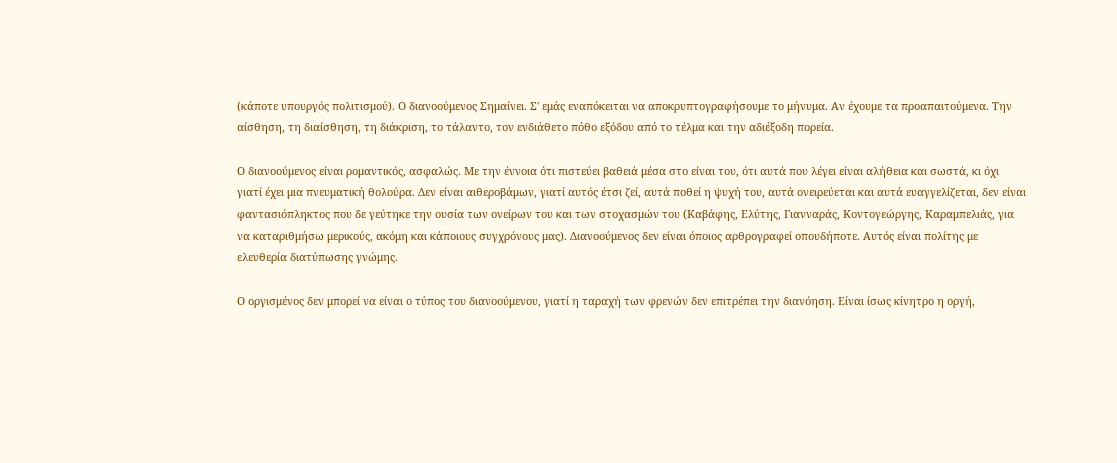(κάποτε υπουργός πολιτισμού). Ο διανοούμενος Σημαίνει. Σ' εμάς εναπόκειται να αποκρυπτογραφήσουμε το μήνυμα. Αν έχουμε τα προαπαιτούμενα. Την αίσθηση, τη διαίσθηση, τη διάκριση, το τάλαντο, τον ενδιάθετο πόθο εξόδου από το τέλμα και την αδιέξοδη πορεία.

Ο διανοούμενος είναι ρομαντικός, ασφαλώς. Με την έννοια ότι πιστεύει βαθειά μέσα στο είναι του, ότι αυτά που λέγει είναι αλήθεια και σωστά, κι όχι γιατί έχει μια πνευματική θολούρα. Δεν είναι αιθεροβάμων, γιατί αυτός έτσι ζεί, αυτά ποθεί η ψυχή του, αυτά ονειρεύεται και αυτά ευαγγελίζεται, δεν είναι φαντασιόπληκτος που δε γεύτηκε την ουσία των ονείρων του και των στοχασμών του (Καβάφης, Ελύτης, Γιανναράς, Κοντογεώργης, Καραμπελιάς, για να καταριθμήσω μερικούς, ακόμη και κάποιους συγχρόνους μας). Διανοούμενος δεν είναι όποιος αρθρογραφεί οπουδήποτε. Αυτός είναι πολίτης με ελευθερία διατύπωσης γνώμης.

Ο οργισμένος δεν μπορεί να είναι ο τύπος του διανοούμενου, γιατί η ταραχή των φρενών δεν επιτρέπει την διανόηση. Είναι ίσως κίνητρο η οργή,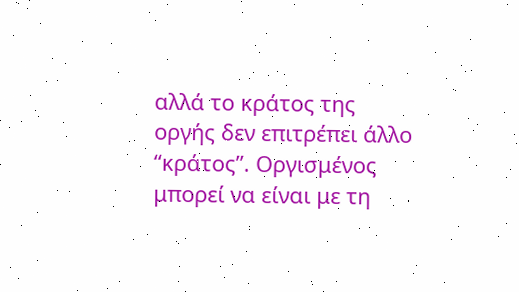αλλά το κράτος της οργής δεν επιτρέπει άλλο “κράτος”. Οργισμένος μπορεί να είναι με τη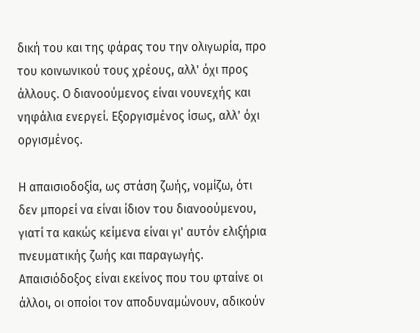δική του και της φάρας του την ολιγωρία, προ του κοινωνικού τους χρέους, αλλ' όχι προς άλλους. Ο διανοούμενος είναι νουνεχής και νηφάλια ενεργεί. Εξοργισμένος ίσως, αλλ' όχι οργισμένος.

Η απαισιοδοξία, ως στάση ζωής, νομίζω, ότι δεν μπορεί να είναι ίδιον του διανοούμενου, γιατί τα κακώς κείμενα είναι γι' αυτόν ελιξήρια πνευματικής ζωής και παραγωγής. Απαισιόδοξος είναι εκείνος που του φταίνε οι άλλοι, οι οποίοι τον αποδυναμώνουν, αδικούν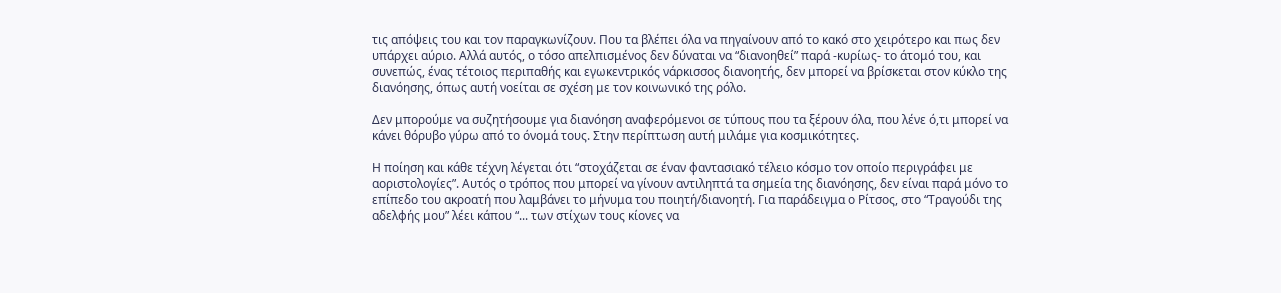τις απόψεις του και τον παραγκωνίζουν. Που τα βλέπει όλα να πηγαίνουν από το κακό στο χειρότερο και πως δεν υπάρχει αύριο. Αλλά αυτός, ο τόσο απελπισμένος δεν δύναται να “διανοηθεί” παρά -κυρίως- το άτομό του, και συνεπώς, ένας τέτοιος περιπαθής και εγωκεντρικός νάρκισσος διανοητής, δεν μπορεί να βρίσκεται στον κύκλο της διανόησης, όπως αυτή νοείται σε σχέση με τον κοινωνικό της ρόλο.

Δεν μπορούμε να συζητήσουμε για διανόηση αναφερόμενοι σε τύπους που τα ξέρουν όλα, που λένε ό,τι μπορεί να κάνει θόρυβο γύρω από το όνομά τους. Στην περίπτωση αυτή μιλάμε για κοσμικότητες.

Η ποίηση και κάθε τέχνη λέγεται ότι “στοχάζεται σε έναν φαντασιακό τέλειο κόσμο τον οποίο περιγράφει με αοριστολογίες”. Αυτός ο τρόπος που μπορεί να γίνουν αντιληπτά τα σημεία της διανόησης, δεν είναι παρά μόνο το επίπεδο του ακροατή που λαμβάνει το μήνυμα του ποιητή/διανοητή. Για παράδειγμα ο Ρίτσος, στο “Τραγούδι της αδελφής μου” λέει κάπου “... των στίχων τους κίονες να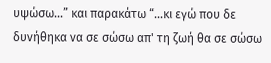υψώσω...” και παρακάτω “...κι εγώ που δε δυνήθηκα να σε σώσω απ' τη ζωή θα σε σώσω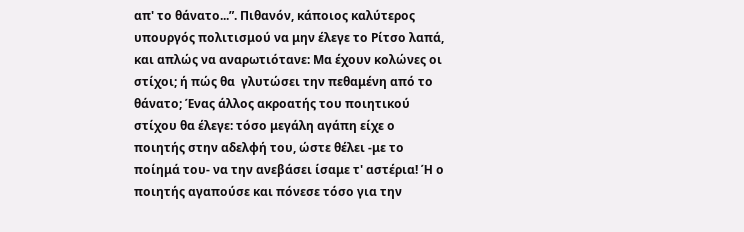απ' το θάνατο...”. Πιθανόν, κάποιος καλύτερος υπουργός πολιτισμού να μην έλεγε το Ρίτσο λαπά, και απλώς να αναρωτιότανε: Μα έχουν κολώνες οι στίχοι; ή πώς θα  γλυτώσει την πεθαμένη από το θάνατο; Ένας άλλος ακροατής του ποιητικού στίχου θα έλεγε: τόσο μεγάλη αγάπη είχε ο ποιητής στην αδελφή του, ώστε θέλει -με το ποίημά του- να την ανεβάσει ίσαμε τ' αστέρια! Ή ο ποιητής αγαπούσε και πόνεσε τόσο για την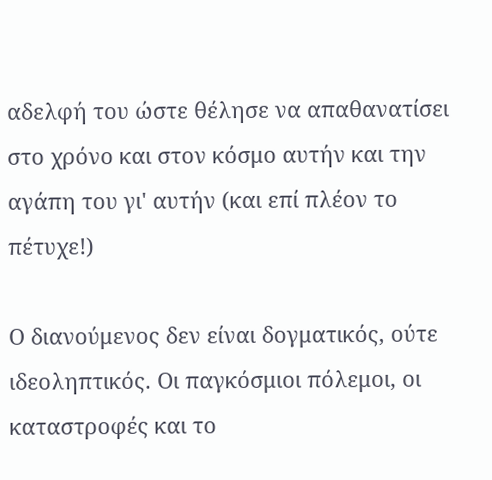αδελφή του ώστε θέλησε να απαθανατίσει στο χρόνο και στον κόσμο αυτήν και την αγάπη του γι' αυτήν (και επί πλέον το πέτυχε!)

Ο διανούμενος δεν είναι δογματικός, ούτε ιδεοληπτικός. Οι παγκόσμιοι πόλεμοι, οι καταστροφές και το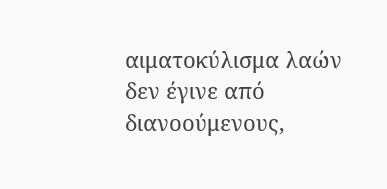αιματοκύλισμα λαών δεν έγινε από διανοούμενους,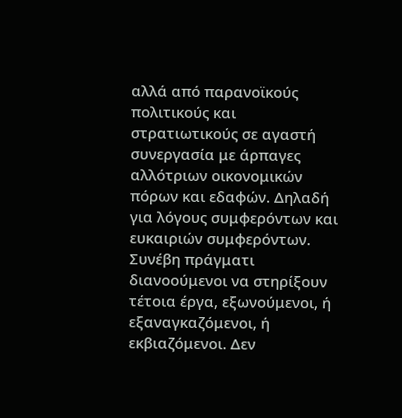αλλά από παρανοϊκούς πολιτικούς και στρατιωτικούς σε αγαστή συνεργασία με άρπαγες αλλότριων οικονομικών πόρων και εδαφών. Δηλαδή για λόγους συμφερόντων και ευκαιριών συμφερόντων. Συνέβη πράγματι διανοούμενοι να στηρίξουν τέτοια έργα, εξωνούμενοι, ή εξαναγκαζόμενοι, ή εκβιαζόμενοι. Δεν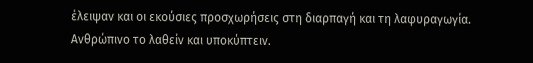έλειψαν και οι εκούσιες προσχωρήσεις στη διαρπαγή και τη λαφυραγωγία. Ανθρώπινο το λαθείν και υποκύπτειν.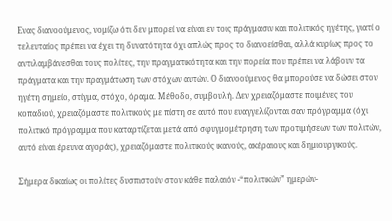Ενας διανοούμενος, νομίζω ότι δεν μπορεί να είναι εν τοις πράγμασιν και πολιτικός ηγέτης, γιατί ο τελευταίος πρέπει να έχει τη δυνατότητα όχι απλώς προς το διανοείσθαι, αλλά κυρίως προς το αντιλαμβάνεσθαι τους πολίτες, την πραγματικότητα και την πορεία που πρέπει να λάβουν τα πράγματα και την πραγμάτωση των στόχων αυτών. Ο διανοούμενος θα μπορούσε να δώσει στον ηγέτη σημείο, στίγμα, στόχο, όραμα. Μέθοδο, συμβουλή. Δεν χρειαζόμαστε ποιμένες του κοπαδιού, χρειαζόμαστε πολιτικούς με πίστη σε αυτό που ευαγγελίζονται σαν πρόγραμμα (όχι πολιτικό πρόγραμμα που καταρτίζεται μετά από σφυγμομέτρηση των προτιμήσεων των πολιτών, αυτό είναι έρευνα αγοράς), χρειαζόμαστε πολιτικούς ικανούς, ακέραιους και δημιουργικούς.

Σήμερα δικαίως οι πολίτες δυσπιστούν στον κάθε παλαιόν -“πολιτικών” ημερών-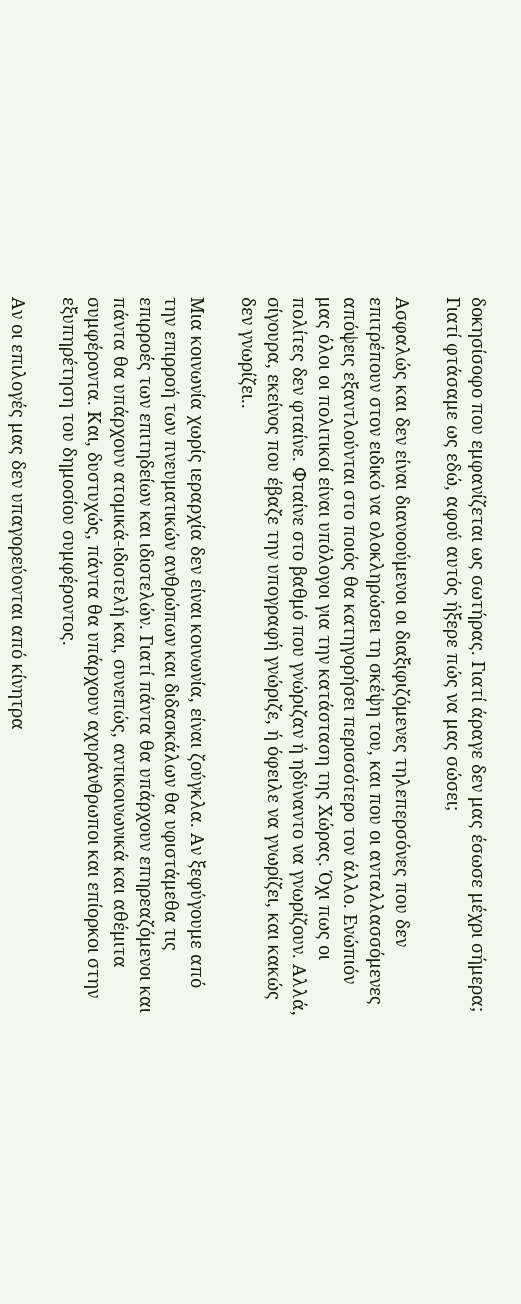δοκησίσοφο που εμφανίζεται ως σωτήρας. Γιατί άραγε δεν μας έσωσε μέχρι σήμερα; Γιατί φτάσαμε ως εδώ, αφού αυτός ήξερε πώς να μας σώσει;

Ασφαλώς και δεν είναι διανοούμενοι οι διαξιφιζόμενες τηλεπερσόνες που δεν επιτρέπουν στον ειδικό να ολοκληρώσει τη σκέψη του, και που οι ανταλλασσόμενες απόψεις εξαντλούνται στο ποιός θα κατηγορήσει περισσότερο τον άλλο. Ενώπιόν μας όλοι οι πολιτικοί είναι υπόλογοι για την κατάσταση της Χώρας. Όχι πως οι πολίτες δεν φταίνε. Φταίνε στο βαθμό που γνώριζαν ή ηδύναντο να γνωρίζουν. Αλλά, σίγουρα, εκείνος που έβαζε την υπογραφή γνώριζε, ή όφειλε να γνωρίζει, και κακώς δεν γνωρίζει..

Μια κοινωνία χωρίς ιεραρχία δεν είναι κοινωνία, είναι ζούγκλα. Αν ξεφύγουμε από την επιρροή των πνευματικών ανθρώπων και διδασκάλων θα υφιστάμεθα τις επιρροές των επιτηδείων και ιδιοτελών. Γιατί πάντα θα υπάρχουν επηρεαζόμενοι και πάντα θα υπάρχουν ατομικά-ιδιοτελή και, συνεπώς, αντικοινωνικά και αθέμιτα συμφέροντα. Και, δυστυχώς, πάντα θα υπάρχουν αχυράνθρωποι και επίορκοι στην εξυπηρέτηση του δημοσίου συμφέροντος.

Αν οι επιλογές μας δεν υπαγορεύονται από κίνητρα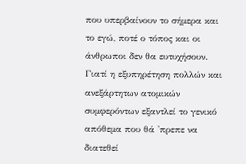που υπερβαίνουν το σήμερα και το εγώ, ποτέ ο τόπος και οι άνθρωποι δεν θα ευτυχήσουν. Γιατί η εξυπηρέτηση πολλών και ανεξάρτητων ατομικών συμφερόντων εξαντλεί το γενικό απόθεμα που θά 'πρεπε να διατεθεί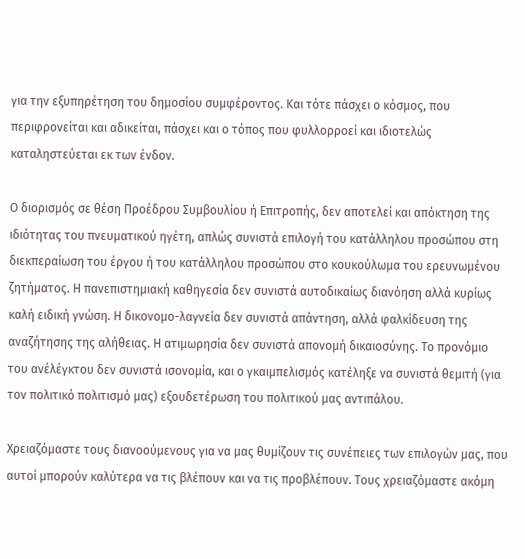για την εξυπηρέτηση του δημοσίου συμφέροντος. Και τότε πάσχει ο κόσμος, που περιφρονείται και αδικείται, πάσχει και ο τόπος που φυλλορροεί και ιδιοτελώς καταληστεύεται εκ των ένδον.

Ο διορισμός σε θέση Προέδρου Συμβουλίου ή Επιτροπής, δεν αποτελεί και απόκτηση της ιδιότητας του πνευματικού ηγέτη, απλώς συνιστά επιλογή του κατάλληλου προσώπου στη διεκπεραίωση του έργου ή του κατάλληλου προσώπου στο κουκούλωμα του ερευνωμένου ζητήματος. Η πανεπιστημιακή καθηγεσία δεν συνιστά αυτοδικαίως διανόηση αλλά κυρίως καλή ειδική γνώση. Η δικονομο-λαγνεία δεν συνιστά απάντηση, αλλά φαλκίδευση της αναζήτησης της αλήθειας. Η ατιμωρησία δεν συνιστά απονομή δικαιοσύνης. Το προνόμιο του ανέλέγκτου δεν συνιστά ισονομία, και ο γκαιμπελισμός κατέληξε να συνιστά θεμιτή (για τον πολιτικό πολιτισμό μας) εξουδετέρωση του πολιτικού μας αντιπάλου.

Χρειαζόμαστε τους διανοούμενους για να μας θυμίζουν τις συνέπειες των επιλογών μας, που αυτοί μπορούν καλύτερα να τις βλέπουν και να τις προβλέπουν. Τους χρειαζόμαστε ακόμη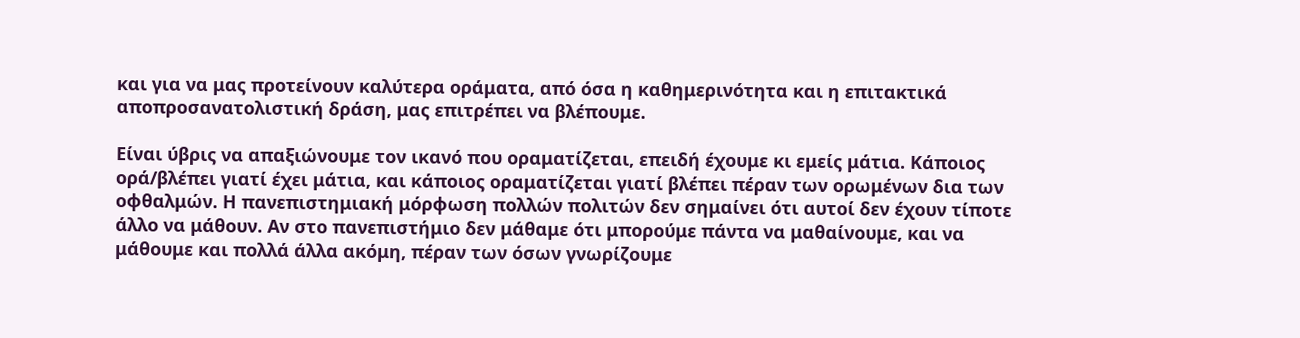και για να μας προτείνουν καλύτερα οράματα, από όσα η καθημερινότητα και η επιτακτικά αποπροσανατολιστική δράση, μας επιτρέπει να βλέπουμε.

Είναι ύβρις να απαξιώνουμε τον ικανό που οραματίζεται, επειδή έχουμε κι εμείς μάτια. Κάποιος ορά/βλέπει γιατί έχει μάτια, και κάποιος οραματίζεται γιατί βλέπει πέραν των ορωμένων δια των οφθαλμών. Η πανεπιστημιακή μόρφωση πολλών πολιτών δεν σημαίνει ότι αυτοί δεν έχουν τίποτε άλλο να μάθουν. Αν στο πανεπιστήμιο δεν μάθαμε ότι μπορούμε πάντα να μαθαίνουμε, και να μάθουμε και πολλά άλλα ακόμη, πέραν των όσων γνωρίζουμε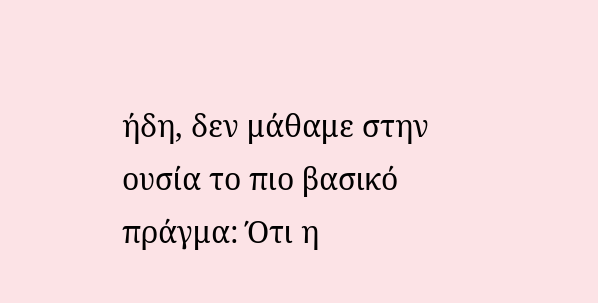ήδη, δεν μάθαμε στην ουσία το πιο βασικό πράγμα: Ότι η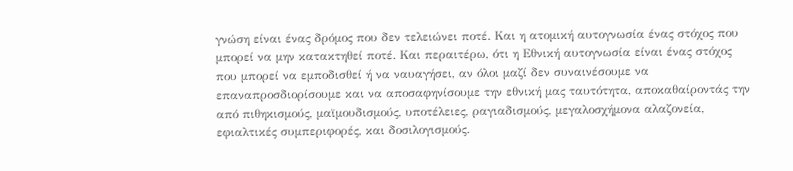γνώση είναι ένας δρόμος που δεν τελειώνει ποτέ. Και η ατομική αυτογνωσία ένας στόχος που μπορεί να μην κατακτηθεί ποτέ. Και περαιτέρω, ότι η Εθνική αυτογνωσία είναι ένας στόχος που μπορεί να εμποδισθεί ή να ναυαγήσει, αν όλοι μαζί δεν συναινέσουμε να επαναπροσδιορίσουμε και να αποσαφηνίσουμε την εθνική μας ταυτότητα, αποκαθαίροντάς την από πιθηκισμούς, μαϊμουδισμούς, υποτέλειες, ραγιαδισμούς, μεγαλοσχήμονα αλαζονεία, εφιαλτικές συμπεριφορές, και δοσιλογισμούς.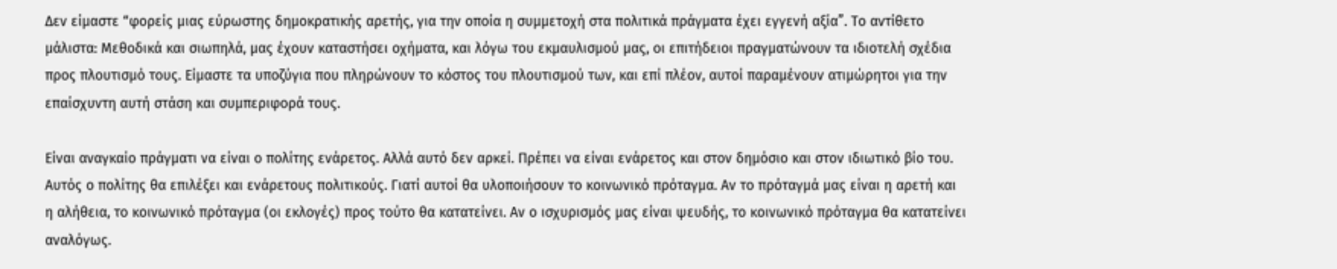Δεν είμαστε “φορείς μιας εύρωστης δημοκρατικής αρετής, για την οποία η συμμετοχή στα πολιτικά πράγματα έχει εγγενή αξία”. Το αντίθετο μάλιστα: Μεθοδικά και σιωπηλά, μας έχουν καταστήσει οχήματα, και λόγω του εκμαυλισμού μας, οι επιτήδειοι πραγματώνουν τα ιδιοτελή σχέδια προς πλουτισμό τους. Είμαστε τα υποζύγια που πληρώνουν το κόστος του πλουτισμού των, και επί πλέον, αυτοί παραμένουν ατιμώρητοι για την επαίσχυντη αυτή στάση και συμπεριφορά τους.

Είναι αναγκαίο πράγματι να είναι ο πολίτης ενάρετος. Αλλά αυτό δεν αρκεί. Πρέπει να είναι ενάρετος και στον δημόσιο και στον ιδιωτικό βίο του. Αυτός ο πολίτης θα επιλέξει και ενάρετους πολιτικούς. Γιατί αυτοί θα υλοποιήσουν το κοινωνικό πρόταγμα. Αν το πρόταγμά μας είναι η αρετή και η αλήθεια, το κοινωνικό πρόταγμα (οι εκλογές) προς τούτο θα κατατείνει. Αν ο ισχυρισμός μας είναι ψευδής, το κοινωνικό πρόταγμα θα κατατείνει αναλόγως.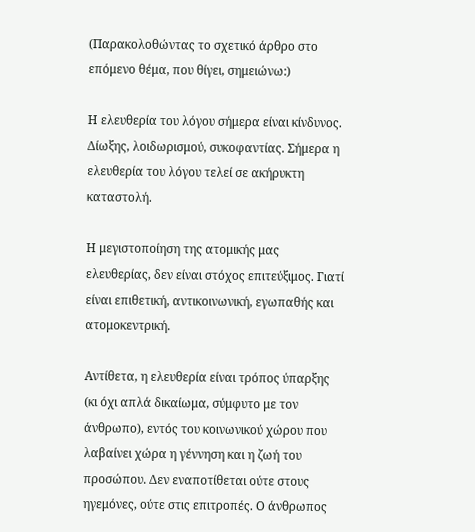(Παρακολοθώντας το σχετικό άρθρο στο επόμενο θέμα, που θίγει, σημειώνω:)

Η ελευθερία του λόγου σήμερα είναι κίνδυνος. Δίωξης, λοιδωρισμού, συκοφαντίας. Σήμερα η ελευθερία του λόγου τελεί σε ακήρυκτη καταστολή.

Η μεγιστοποίηση της ατομικής μας ελευθερίας, δεν είναι στόχος επιτεύξιμος. Γιατί είναι επιθετική, αντικοινωνική, εγωπαθής και ατομοκεντρική.

Αντίθετα, η ελευθερία είναι τρόπος ύπαρξης (κι όχι απλά δικαίωμα, σύμφυτο με τον άνθρωπο), εντός του κοινωνικού χώρου που λαβαίνει χώρα η γέννηση και η ζωή του προσώπου. Δεν εναποτίθεται ούτε στους ηγεμόνες, ούτε στις επιτροπές. Ο άνθρωπος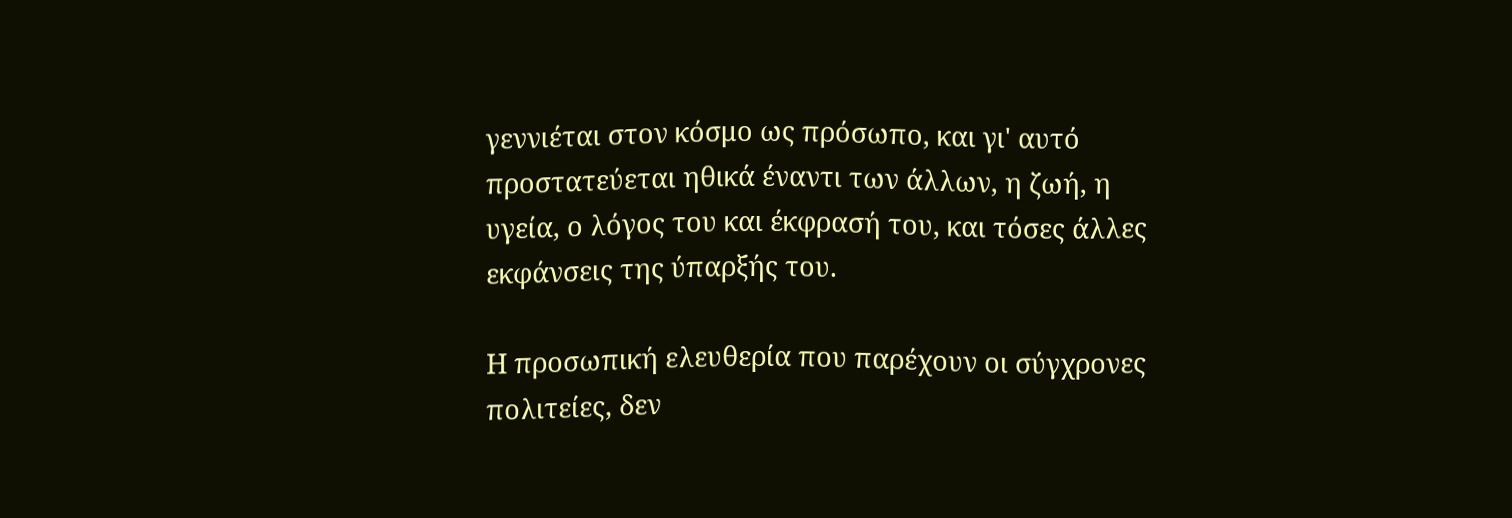γεννιέται στον κόσμο ως πρόσωπο, και γι' αυτό προστατεύεται ηθικά έναντι των άλλων, η ζωή, η υγεία, ο λόγος του και έκφρασή του, και τόσες άλλες εκφάνσεις της ύπαρξής του.

Η προσωπική ελευθερία που παρέχουν οι σύγχρονες πολιτείες, δεν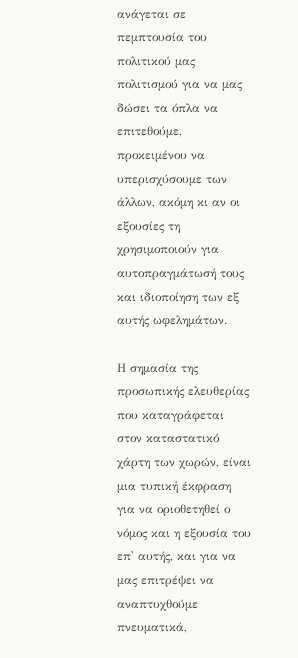ανάγεται σε πεμπτουσία του πολιτικού μας πολιτισμού για να μας δώσει τα όπλα να επιτεθούμε, προκειμένου να υπερισχύσουμε των άλλων, ακόμη κι αν οι εξουσίες τη χρησιμοποιούν για αυτοπραγμάτωσή τους και ιδιοποίηση των εξ αυτής ωφελημάτων.

Η σημασία της προσωπικής ελευθερίας που καταγράφεται στον καταστατικό χάρτη των χωρών, είναι μια τυπική έκφραση για να οριοθετηθεί ο νόμος και η εξουσία του επ' αυτής, και για να μας επιτρέψει να αναπτυχθούμε πνευματικά,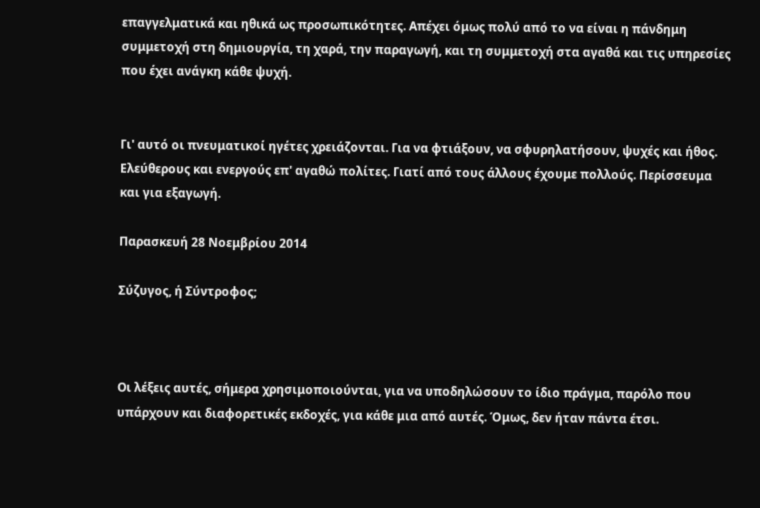επαγγελματικά και ηθικά ως προσωπικότητες. Απέχει όμως πολύ από το να είναι η πάνδημη συμμετοχή στη δημιουργία, τη χαρά, την παραγωγή, και τη συμμετοχή στα αγαθά και τις υπηρεσίες που έχει ανάγκη κάθε ψυχή.


Γι' αυτό οι πνευματικοί ηγέτες χρειάζονται. Για να φτιάξουν, να σφυρηλατήσουν, ψυχές και ήθος. Ελεύθερους και ενεργούς επ' αγαθώ πολίτες. Γιατί από τους άλλους έχουμε πολλούς. Περίσσευμα και για εξαγωγή.

Παρασκευή 28 Νοεμβρίου 2014

Σύζυγος, ή Σύντροφος;



Οι λέξεις αυτές, σήμερα χρησιμοποιούνται, για να υποδηλώσουν το ίδιο πράγμα, παρόλο που υπάρχουν και διαφορετικές εκδοχές, για κάθε μια από αυτές. Όμως, δεν ήταν πάντα έτσι.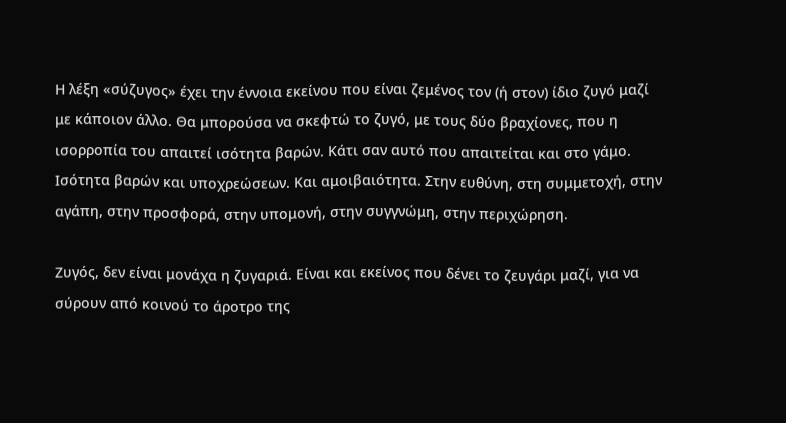Η λέξη «σύζυγος» έχει την έννοια εκείνου που είναι ζεμένος τον (ή στον) ίδιο ζυγό μαζί με κάποιον άλλο. Θα μπορούσα να σκεφτώ το ζυγό, με τους δύο βραχίονες, που η ισορροπία του απαιτεί ισότητα βαρών. Κάτι σαν αυτό που απαιτείται και στο γάμο. Ισότητα βαρών και υποχρεώσεων. Και αμοιβαιότητα. Στην ευθύνη, στη συμμετοχή, στην αγάπη, στην προσφορά, στην υπομονή, στην συγγνώμη, στην περιχώρηση.

Ζυγός, δεν είναι μονάχα η ζυγαριά. Είναι και εκείνος που δένει το ζευγάρι μαζί, για να σύρουν από κοινού το άροτρο της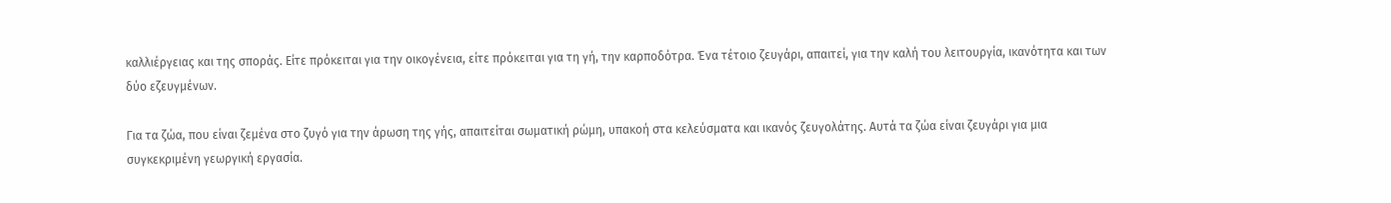καλλιέργειας και της σποράς. Είτε πρόκειται για την οικογένεια, είτε πρόκειται για τη γή, την καρποδότρα. Ένα τέτοιο ζευγάρι, απαιτεί, για την καλή του λειτουργία, ικανότητα και των δύο εζευγμένων.

Για τα ζώα, που είναι ζεμένα στο ζυγό για την άρωση της γής, απαιτείται σωματική ρώμη, υπακοή στα κελεύσματα και ικανός ζευγολάτης. Αυτά τα ζώα είναι ζευγάρι για μια συγκεκριμένη γεωργική εργασία.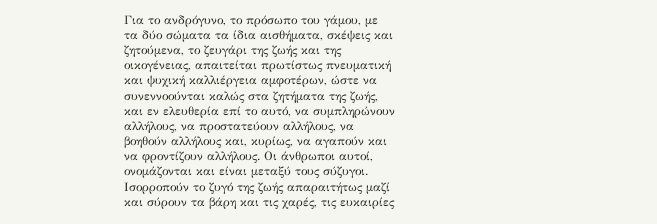Για το ανδρόγυνο, το πρόσωπο του γάμου, με τα δύο σώματα τα ίδια αισθήματα, σκέψεις και ζητούμενα, το ζευγάρι της ζωής και της οικογένειας, απαιτείται πρωτίστως πνευματική και ψυχική καλλιέργεια αμφοτέρων, ώστε να συνεννοούνται καλώς στα ζητήματα της ζωής, και εν ελευθερία επί το αυτό, να συμπληρώνουν αλλήλους, να προστατεύουν αλλήλους, να βοηθούν αλλήλους και, κυρίως, να αγαπούν και να φροντίζουν αλλήλους. Οι άνθρωποι αυτοί, ονομάζονται και είναι μεταξύ τους σύζυγοι. Ισορροπούν το ζυγό της ζωής απαραιτήτως μαζί και σύρουν τα βάρη και τις χαρές, τις ευκαιρίες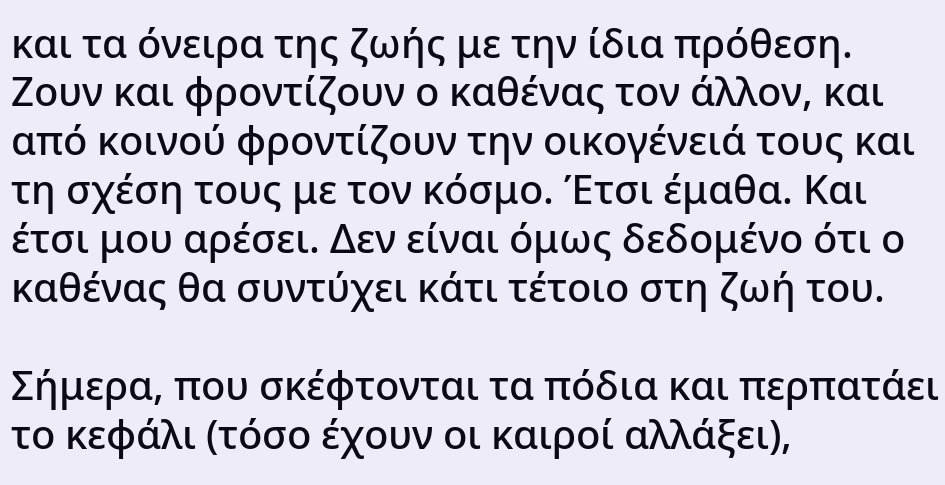και τα όνειρα της ζωής με την ίδια πρόθεση. Ζουν και φροντίζουν ο καθένας τον άλλον, και από κοινού φροντίζουν την οικογένειά τους και τη σχέση τους με τον κόσμο. Έτσι έμαθα. Και έτσι μου αρέσει. Δεν είναι όμως δεδομένο ότι ο καθένας θα συντύχει κάτι τέτοιο στη ζωή του.

Σήμερα, που σκέφτονται τα πόδια και περπατάει το κεφάλι (τόσο έχουν οι καιροί αλλάξει),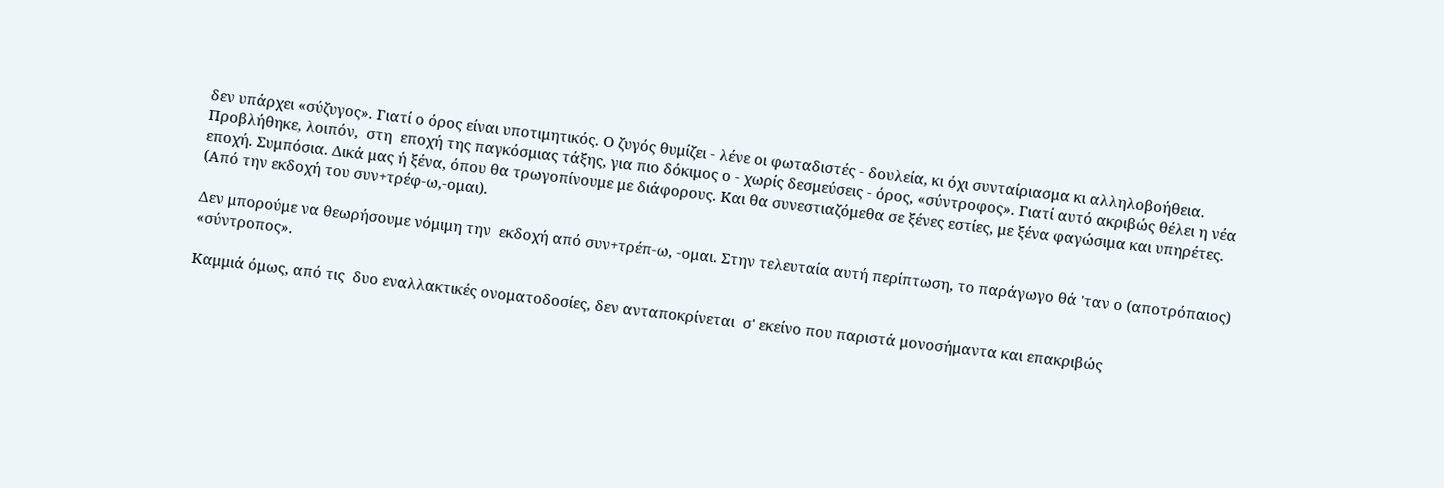δεν υπάρχει «σύζυγος». Γιατί ο όρος είναι υποτιμητικός. Ο ζυγός θυμίζει - λένε οι φωταδιστές - δουλεία, κι όχι συνταίριασμα κι αλληλοβοήθεια. Προβλήθηκε, λοιπόν,  στη  εποχή της παγκόσμιας τάξης, για πιο δόκιμος ο - χωρίς δεσμεύσεις - όρος, «σύντροφος». Γιατί αυτό ακριβώς θέλει η νέα εποχή. Συμπόσια. Δικά μας ή ξένα, όπου θα τρωγοπίνουμε με διάφορους. Και θα συνεστιαζόμεθα σε ξένες εστίες, με ξένα φαγώσιμα και υπηρέτες. (Από την εκδοχή του συν+τρέφ-ω,-ομαι).

Δεν μπορούμε να θεωρήσουμε νόμιμη την  εκδοχή από συν+τρέπ-ω, -ομαι. Στην τελευταία αυτή περίπτωση, το παράγωγο θά 'ταν ο (αποτρόπαιος) «σύντροπος».

Καμμιά όμως, από τις  δυο εναλλακτικές ονοματοδοσίες, δεν ανταποκρίνεται  σ' εκείνο που παριστά μονοσήμαντα και επακριβώς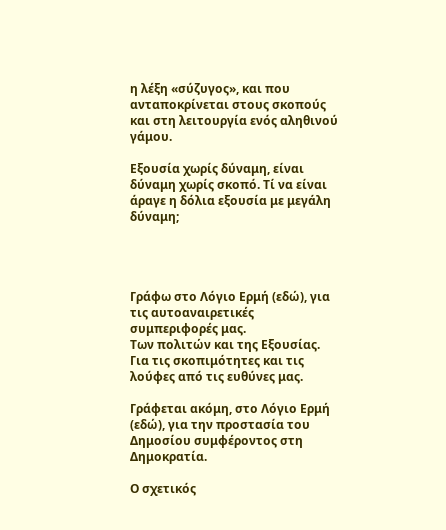η λέξη «σύζυγος», και που ανταποκρίνεται στους σκοπούς και στη λειτουργία ενός αληθινού γάμου.

Εξουσία χωρίς δύναμη, είναι δύναμη χωρίς σκοπό. Τί να είναι άραγε η δόλια εξουσία με μεγάλη δύναμη;




Γράφω στο Λόγιο Ερμή (εδώ), για τις αυτοαναιρετικές συμπεριφορές μας.
Των πολιτών και της Εξουσίας. Για τις σκοπιμότητες και τις λούφες από τις ευθύνες μας.

Γράφεται ακόμη, στο Λόγιο Ερμή (εδώ), για την προστασία του Δημοσίου συμφέροντος στη Δημοκρατία.

Ο σχετικός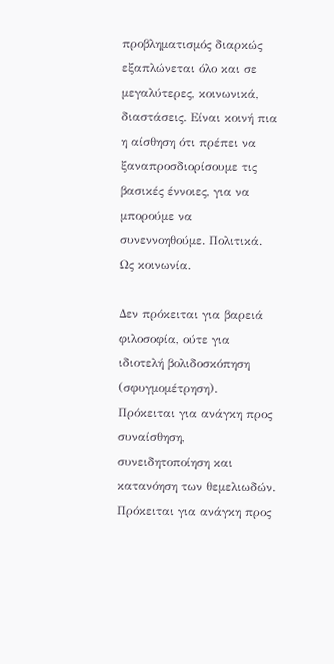προβληματισμός διαρκώς εξαπλώνεται όλο και σε μεγαλύτερες, κοινωνικά, διαστάσεις. Είναι κοινή πια η αίσθηση ότι πρέπει να ξαναπροσδιορίσουμε τις βασικές έννοιες, για να μπορούμε να συνεννοηθούμε. Πολιτικά. Ως κοινωνία.

Δεν πρόκειται για βαρειά φιλοσοφία, ούτε για ιδιοτελή βολιδοσκόπηση (σφυγμομέτρηση). Πρόκειται για ανάγκη προς συναίσθηση, συνειδητοποίηση και κατανόηση των θεμελιωδών. Πρόκειται για ανάγκη προς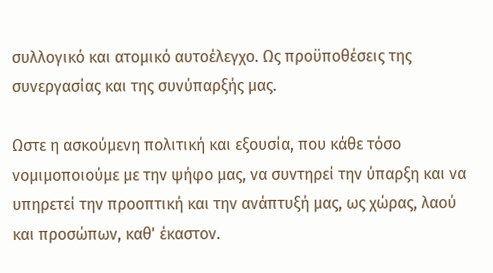συλλογικό και ατομικό αυτοέλεγχο. Ως προϋποθέσεις της συνεργασίας και της συνύπαρξής μας.

Ωστε η ασκούμενη πολιτική και εξουσία, που κάθε τόσο νομιμοποιούμε με την ψήφο μας, να συντηρεί την ύπαρξη και να υπηρετεί την προοπτική και την ανάπτυξή μας, ως χώρας, λαού και προσώπων, καθ' έκαστον.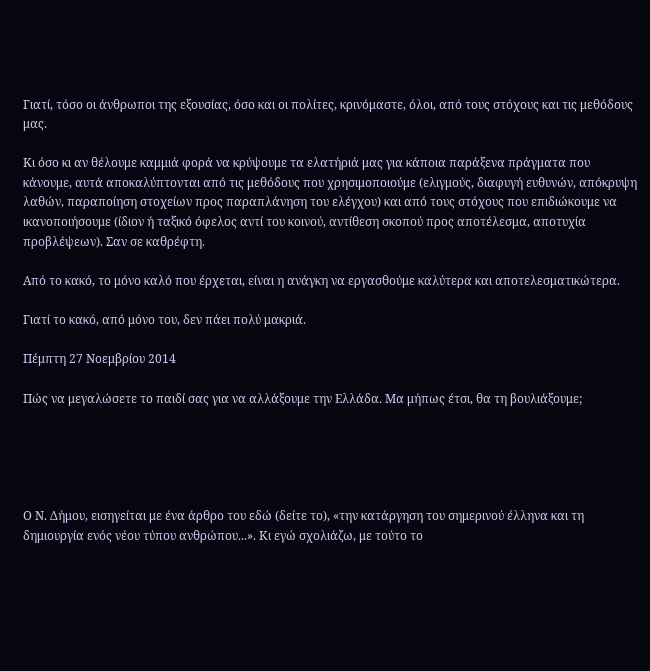Γιατί, τόσο οι άνθρωποι της εξουσίας, όσο και οι πολίτες, κρινόμαστε, όλοι, από τους στόχους και τις μεθόδους μας.

Κι όσο κι αν θέλουμε καμμιά φορά να κρύψουμε τα ελατήριά μας για κάποια παράξενα πράγματα που κάνουμε, αυτά αποκαλύπτονται από τις μεθόδους που χρησιμοποιούμε (ελιγμούς, διαφυγή ευθυνών, απόκρυψη λαθών, παραποίηση στοχείων προς παραπλάνηση του ελέγχου) και από τους στόχους που επιδιώκουμε να ικανοποιήσουμε (ίδιον ή ταξικό όφελος αντί του κοινού, αντίθεση σκοπού προς αποτέλεσμα, αποτυχία προβλέψεων). Σαν σε καθρέφτη.

Από το κακό, το μόνο καλό που έρχεται, είναι η ανάγκη να εργασθούμε καλύτερα και αποτελεσματικώτερα.

Γιατί το κακό, από μόνο του, δεν πάει πολύ μακριά.

Πέμπτη 27 Νοεμβρίου 2014

Πώς να μεγαλώσετε το παιδί σας για να αλλάξουμε την Ελλάδα. Μα μήπως έτσι, θα τη βουλιάξουμε;





Ο Ν. Δήμου, εισηγείται με ένα άρθρο του εδώ (δείτε το), «την κατάργηση του σημερινού έλληνα και τη δημιουργία ενός νέου τύπου ανθρώπου...». Κι εγώ σχολιάζω, με τούτο το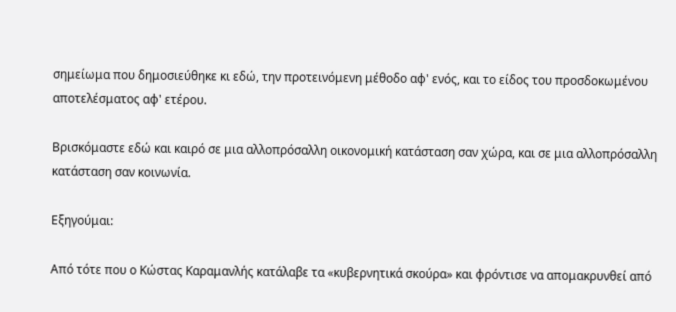σημείωμα που δημοσιεύθηκε κι εδώ, την προτεινόμενη μέθοδο αφ' ενός, και το είδος του προσδοκωμένου αποτελέσματος αφ' ετέρου.

Βρισκόμαστε εδώ και καιρό σε μια αλλοπρόσαλλη οικονομική κατάσταση σαν χώρα, και σε μια αλλοπρόσαλλη κατάσταση σαν κοινωνία.

Εξηγούμαι:

Από τότε που ο Κώστας Καραμανλής κατάλαβε τα «κυβερνητικά σκούρα» και φρόντισε να απομακρυνθεί από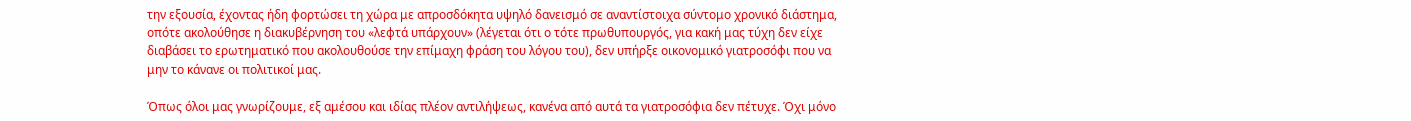την εξουσία, έχοντας ήδη φορτώσει τη χώρα με απροσδόκητα υψηλό δανεισμό σε αναντίστοιχα σύντομο χρονικό διάστημα, οπότε ακολούθησε η διακυβέρνηση του «λεφτά υπάρχουν» (λέγεται ότι ο τότε πρωθυπουργός, για κακή μας τύχη δεν είχε διαβάσει το ερωτηματικό που ακολουθούσε την επίμαχη φράση του λόγου του), δεν υπήρξε οικονομικό γιατροσόφι που να μην το κάνανε οι πολιτικοί μας.

Όπως όλοι μας γνωρίζουμε, εξ αμέσου και ιδίας πλέον αντιλήψεως, κανένα από αυτά τα γιατροσόφια δεν πέτυχε. Όχι μόνο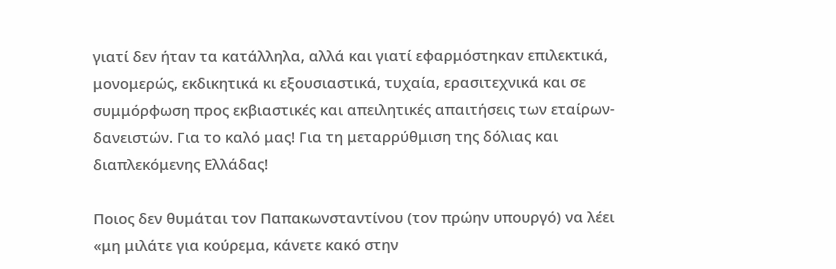γιατί δεν ήταν τα κατάλληλα, αλλά και γιατί εφαρμόστηκαν επιλεκτικά, μονομερώς, εκδικητικά κι εξουσιαστικά, τυχαία, ερασιτεχνικά και σε συμμόρφωση προς εκβιαστικές και απειλητικές απαιτήσεις των εταίρων-δανειστών. Για το καλό μας! Για τη μεταρρύθμιση της δόλιας και διαπλεκόμενης Ελλάδας!

Ποιος δεν θυμάται τον Παπακωνσταντίνου (τον πρώην υπουργό) να λέει «μη μιλάτε για κούρεμα, κάνετε κακό στην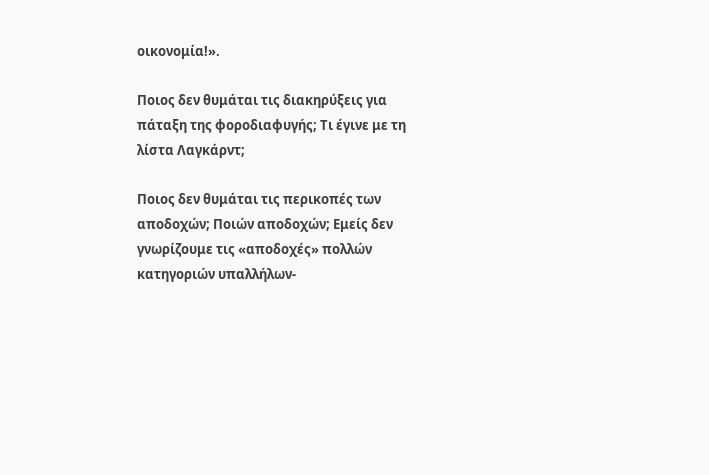οικονομία!».

Ποιος δεν θυμάται τις διακηρύξεις για πάταξη της φοροδιαφυγής; Τι έγινε με τη λίστα Λαγκάρντ;

Ποιος δεν θυμάται τις περικοπές των αποδοχών; Ποιών αποδοχών; Εμείς δεν γνωρίζουμε τις «αποδοχές» πολλών κατηγοριών υπαλλήλων-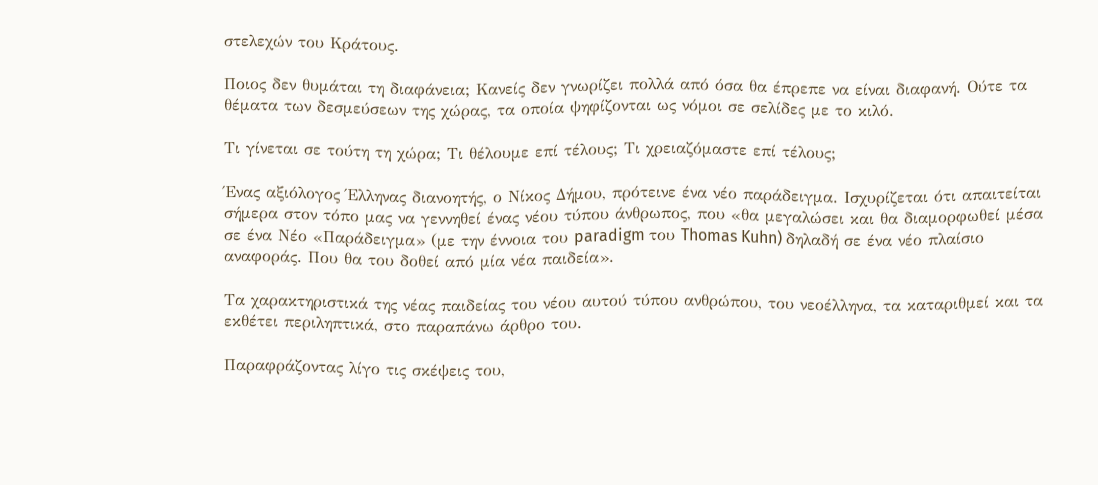στελεχών του Κράτους.

Ποιος δεν θυμάται τη διαφάνεια; Κανείς δεν γνωρίζει πολλά από όσα θα έπρεπε να είναι διαφανή. Ούτε τα θέματα των δεσμεύσεων της χώρας, τα οποία ψηφίζονται ως νόμοι σε σελίδες με το κιλό.

Τι γίνεται σε τούτη τη χώρα; Τι θέλουμε επί τέλους; Τι χρειαζόμαστε επί τέλους;

Ένας αξιόλογος Έλληνας διανοητής, ο Νίκος Δήμου, πρότεινε ένα νέο παράδειγμα. Ισχυρίζεται ότι απαιτείται σήμερα στον τόπο μας να γεννηθεί ένας νέου τύπου άνθρωπος, που «θα μεγαλώσει και θα διαμορφωθεί μέσα σε ένα Νέο «Παράδειγμα» (με την έννοια του paradigm του Thomas Kuhn) δηλαδή σε ένα νέο πλαίσιο αναφοράς. Που θα του δοθεί από μία νέα παιδεία».

Τα χαρακτηριστικά της νέας παιδείας του νέου αυτού τύπου ανθρώπου, του νεοέλληνα, τα καταριθμεί και τα εκθέτει περιληπτικά, στο παραπάνω άρθρο του.

Παραφράζοντας λίγο τις σκέψεις του,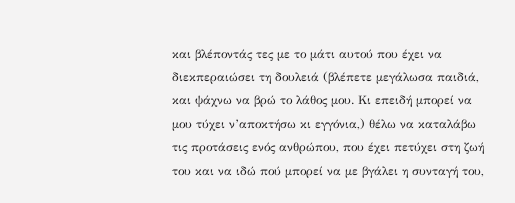και βλέποντάς τες με το μάτι αυτού που έχει να διεκπεραιώσει τη δουλειά (βλέπετε μεγάλωσα παιδιά, και ψάχνω να βρώ το λάθος μου. Κι επειδή μπορεί να μου τύχει ν’αποκτήσω κι εγγόνια,) θέλω να καταλάβω τις προτάσεις ενός ανθρώπου, που έχει πετύχει στη ζωή του και να ιδώ πού μπορεί να με βγάλει η συνταγή του,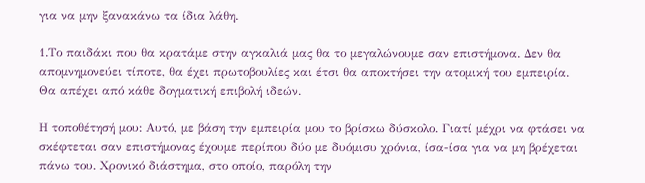για να μην ξανακάνω τα ίδια λάθη.

1.Το παιδάκι που θα κρατάμε στην αγκαλιά μας θα το μεγαλώνουμε σαν επιστήμονα. Δεν θα απομνημονεύει τίποτε, θα έχει πρωτοβουλίες και έτσι θα αποκτήσει την ατομική του εμπειρία. Θα απέχει από κάθε δογματική επιβολή ιδεών.

Η τοποθέτησή μου: Αυτό, με βάση την εμπειρία μου το βρίσκω δύσκολο. Γιατί μέχρι να φτάσει να σκέφτεται σαν επιστήμονας έχουμε περίπου δύο με δυόμισυ χρόνια, ίσα-ίσα για να μη βρέχεται πάνω του. Χρονικό διάστημα, στο οποίο, παρόλη την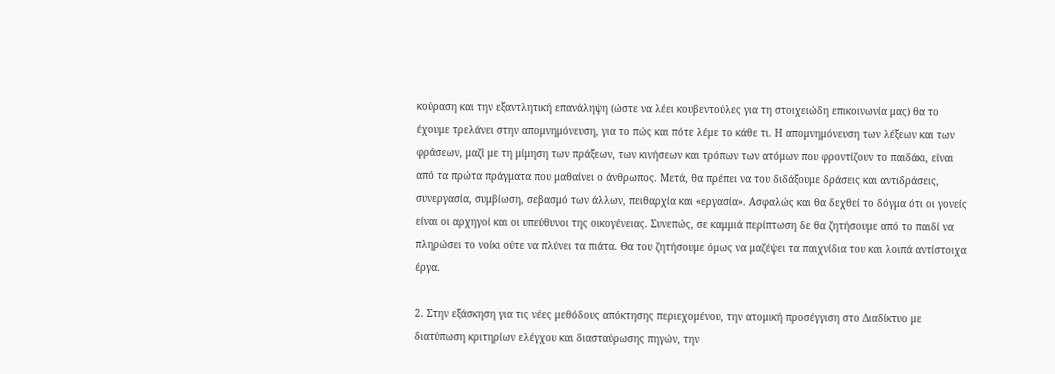κούραση και την εξαντλητική επανάληψη (ώστε να λέει κουβεντούλες για τη στοιχειώδη επικοινωνία μας) θα το έχουμε τρελάνει στην απομνημόνευση, για το πώς και πότε λέμε το κάθε τι. Η απομνημόνευση των λέξεων και των φράσεων, μαζί με τη μίμηση των πράξεων, των κινήσεων και τρόπων των ατόμων που φροντίζουν το παιδάκι, είναι από τα πρώτα πράγματα που μαθαίνει ο άνθρωπος. Μετά, θα πρέπει να του διδάξουμε δράσεις και αντιδράσεις, συνεργασία, συμβίωση, σεβασμό των άλλων, πειθαρχία και «εργασία». Ασφαλώς και θα δεχθεί το δόγμα ότι οι γονείς είναι οι αρχηγοί και οι υπεύθυνοι της οικογένειας. Συνεπώς, σε καμμιά περίπτωση δε θα ζητήσουμε από το παιδί να πληρώσει το νοίκι ούτε να πλύνει τα πιάτα. Θα του ζητήσουμε όμως να μαζέψει τα παιχνίδια του και λοιπά αντίστοιχα έργα.

2. Στην εξάσκηση για τις νέες μεθόδους απόκτησης περιεχομένου, την ατομική προσέγγιση στο Διαδίκτυο με διατύπωση κριτηρίων ελέγχου και διασταύρωσης πηγών, την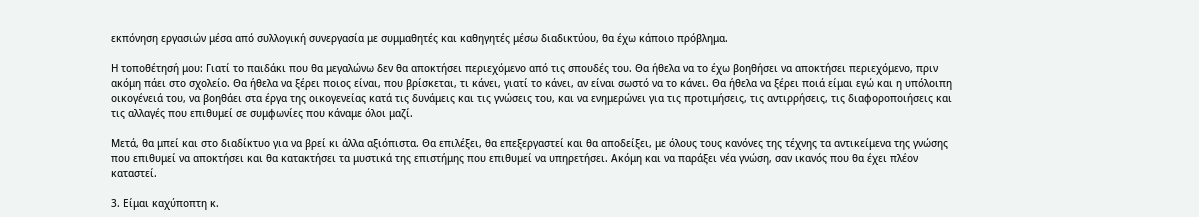εκπόνηση εργασιών μέσα από συλλογική συνεργασία με συμμαθητές και καθηγητές μέσω διαδικτύου, θα έχω κάποιο πρόβλημα.

Η τοποθέτησή μου: Γιατί το παιδάκι που θα μεγαλώνω δεν θα αποκτήσει περιεχόμενο από τις σπουδές του. Θα ήθελα να το έχω βοηθήσει να αποκτήσει περιεχόμενο, πριν ακόμη πάει στο σχολείο. Θα ήθελα να ξέρει ποιος είναι, που βρίσκεται, τι κάνει, γιατί το κάνει, αν είναι σωστό να το κάνει. Θα ήθελα να ξέρει ποιά είμαι εγώ και η υπόλοιπη οικογένειά του, να βοηθάει στα έργα της οικογενείας κατά τις δυνάμεις και τις γνώσεις του, και να ενημερώνει για τις προτιμήσεις, τις αντιρρήσεις, τις διαφοροποιήσεις και τις αλλαγές που επιθυμεί σε συμφωνίες που κάναμε όλοι μαζί.

Μετά, θα μπεί και στο διαδίκτυο για να βρεί κι άλλα αξιόπιστα. Θα επιλέξει, θα επεξεργαστεί και θα αποδείξει, με όλους τους κανόνες της τέχνης τα αντικείμενα της γνώσης που επιθυμεί να αποκτήσει και θα κατακτήσει τα μυστικά της επιστήμης που επιθυμεί να υπηρετήσει. Ακόμη και να παράξει νέα γνώση, σαν ικανός που θα έχει πλέον καταστεί.

3. Είμαι καχύποπτη κ.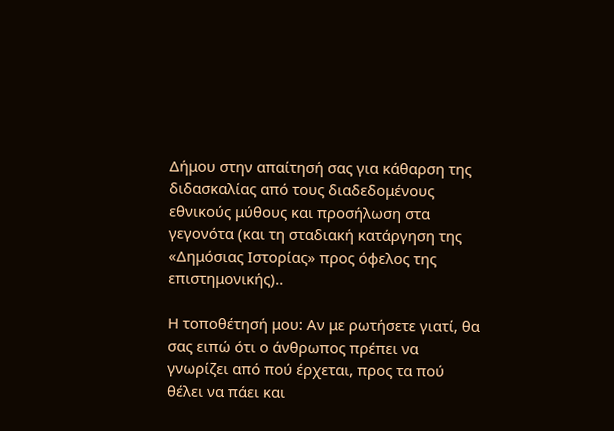Δήμου στην απαίτησή σας για κάθαρση της διδασκαλίας από τους διαδεδομένους εθνικούς μύθους και προσήλωση στα γεγονότα (και τη σταδιακή κατάργηση της «Δημόσιας Ιστορίας» προς όφελος της επιστημονικής)..

Η τοποθέτησή μου: Αν με ρωτήσετε γιατί, θα σας ειπώ ότι ο άνθρωπος πρέπει να γνωρίζει από πού έρχεται, προς τα πού θέλει να πάει και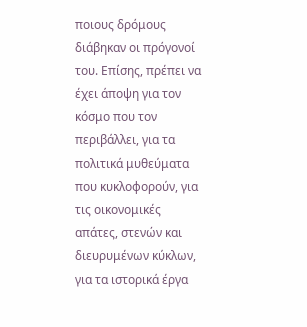ποιους δρόμους διάβηκαν οι πρόγονοί του. Επίσης, πρέπει να έχει άποψη για τον κόσμο που τον περιβάλλει, για τα πολιτικά μυθεύματα που κυκλοφορούν, για τις οικονομικές απάτες, στενών και διευρυμένων κύκλων, για τα ιστορικά έργα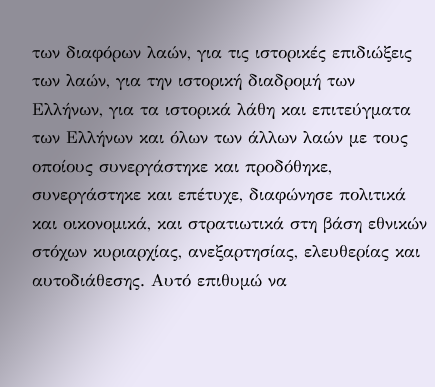των διαφόρων λαών, για τις ιστορικές επιδιώξεις των λαών, για την ιστορική διαδρομή των Ελλήνων, για τα ιστορικά λάθη και επιτεύγματα των Ελλήνων και όλων των άλλων λαών με τους οποίους συνεργάστηκε και προδόθηκε, συνεργάστηκε και επέτυχε, διαφώνησε πολιτικά και οικονομικά, και στρατιωτικά στη βάση εθνικών στόχων κυριαρχίας, ανεξαρτησίας, ελευθερίας και αυτοδιάθεσης. Αυτό επιθυμώ να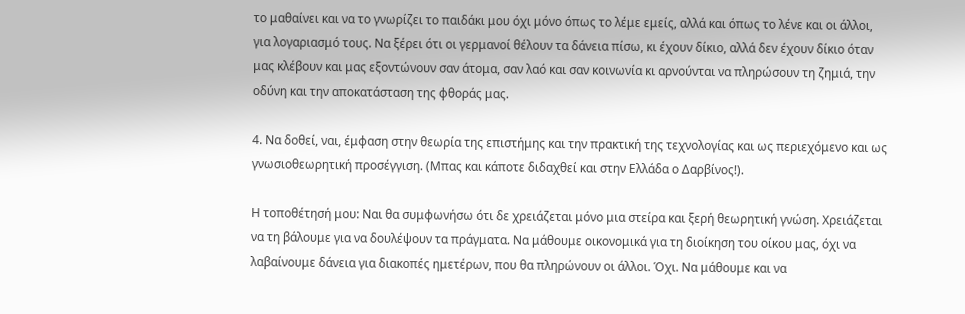το μαθαίνει και να το γνωρίζει το παιδάκι μου όχι μόνο όπως το λέμε εμείς, αλλά και όπως το λένε και οι άλλοι, για λογαριασμό τους. Να ξέρει ότι οι γερμανοί θέλουν τα δάνεια πίσω, κι έχουν δίκιο, αλλά δεν έχουν δίκιο όταν μας κλέβουν και μας εξοντώνουν σαν άτομα, σαν λαό και σαν κοινωνία κι αρνούνται να πληρώσουν τη ζημιά, την οδύνη και την αποκατάσταση της φθοράς μας.

4. Να δοθεί, ναι, έμφαση στην θεωρία της επιστήμης και την πρακτική της τεχνολογίας και ως περιεχόμενο και ως γνωσιοθεωρητική προσέγγιση. (Μπας και κάποτε διδαχθεί και στην Ελλάδα ο Δαρβίνος!).

Η τοποθέτησή μου: Ναι θα συμφωνήσω ότι δε χρειάζεται μόνο μια στείρα και ξερή θεωρητική γνώση. Χρειάζεται να τη βάλουμε για να δουλέψουν τα πράγματα. Να μάθουμε οικονομικά για τη διοίκηση του οίκου μας, όχι να λαβαίνουμε δάνεια για διακοπές ημετέρων, που θα πληρώνουν οι άλλοι. Όχι. Να μάθουμε και να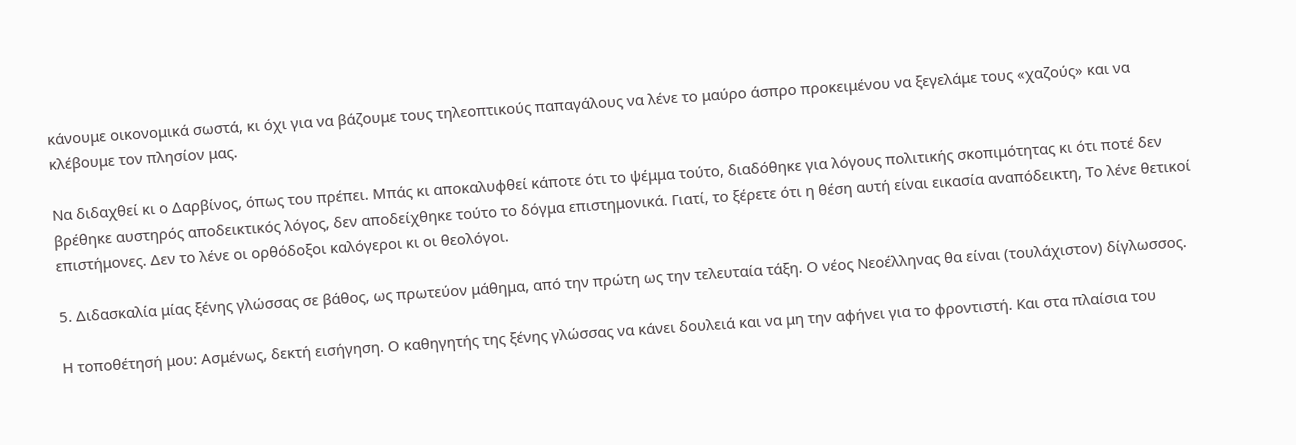κάνουμε οικονομικά σωστά, κι όχι για να βάζουμε τους τηλεοπτικούς παπαγάλους να λένε το μαύρο άσπρο προκειμένου να ξεγελάμε τους «χαζούς» και να κλέβουμε τον πλησίον μας.

Να διδαχθεί κι ο Δαρβίνος, όπως του πρέπει. Μπάς κι αποκαλυφθεί κάποτε ότι το ψέμμα τούτο, διαδόθηκε για λόγους πολιτικής σκοπιμότητας κι ότι ποτέ δεν βρέθηκε αυστηρός αποδεικτικός λόγος, δεν αποδείχθηκε τούτο το δόγμα επιστημονικά. Γιατί, το ξέρετε ότι η θέση αυτή είναι εικασία αναπόδεικτη, Το λένε θετικοί επιστήμονες. Δεν το λένε οι ορθόδοξοι καλόγεροι κι οι θεολόγοι.

5. Διδασκαλία μίας ξένης γλώσσας σε βάθος, ως πρωτεύον μάθημα, από την πρώτη ως την τελευταία τάξη. Ο νέος Νεοέλληνας θα είναι (τουλάχιστον) δίγλωσσος.

Η τοποθέτησή μου: Ασμένως, δεκτή εισήγηση. Ο καθηγητής της ξένης γλώσσας να κάνει δουλειά και να μη την αφήνει για το φροντιστή. Και στα πλαίσια του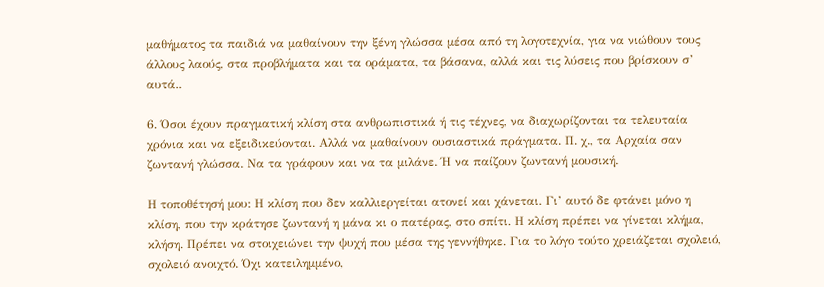μαθήματος τα παιδιά να μαθαίνουν την ξένη γλώσσα μέσα από τη λογοτεχνία, για να νιώθουν τους άλλους λαούς, στα προβλήματα και τα οράματα, τα βάσανα, αλλά και τις λύσεις που βρίσκουν σ’ αυτά..

6. Όσοι έχουν πραγματική κλίση στα ανθρωπιστικά ή τις τέχνες, να διαχωρίζονται τα τελευταία χρόνια και να εξειδικεύονται. Αλλά να μαθαίνουν ουσιαστικά πράγματα. Π. χ., τα Αρχαία σαν ζωντανή γλώσσα. Να τα γράφουν και να τα μιλάνε. Ή να παίζουν ζωντανή μουσική.

Η τοποθέτησή μου: Η κλίση που δεν καλλιεργείται ατονεί και χάνεται. Γι’ αυτό δε φτάνει μόνο η κλίση, που την κράτησε ζωντανή η μάνα κι ο πατέρας, στο σπίτι. Η κλίση πρέπει να γίνεται κλήμα, κλήση. Πρέπει να στοιχειώνει την ψυχή που μέσα της γεννήθηκε. Για το λόγο τούτο χρειάζεται σχολειό, σχολειό ανοιχτό. Όχι κατειλημμένο,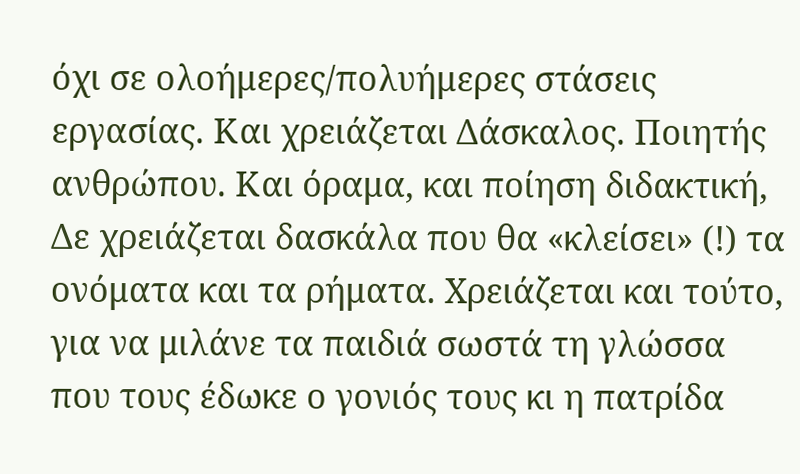όχι σε ολοήμερες/πολυήμερες στάσεις εργασίας. Και χρειάζεται Δάσκαλος. Ποιητής ανθρώπου. Και όραμα, και ποίηση διδακτική, Δε χρειάζεται δασκάλα που θα «κλείσει» (!) τα ονόματα και τα ρήματα. Χρειάζεται και τούτο, για να μιλάνε τα παιδιά σωστά τη γλώσσα που τους έδωκε ο γονιός τους κι η πατρίδα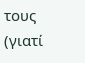τους (γιατί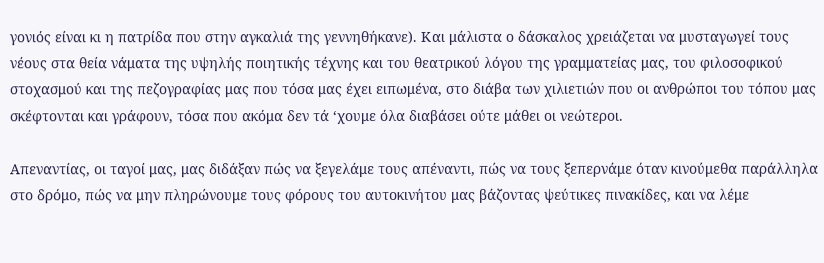γονιός είναι κι η πατρίδα που στην αγκαλιά της γεννηθήκανε). Και μάλιστα ο δάσκαλος χρειάζεται να μυσταγωγεί τους νέους στα θεία νάματα της υψηλής ποιητικής τέχνης και του θεατρικού λόγου της γραμματείας μας, του φιλοσοφικού στοχασμού και της πεζογραφίας μας που τόσα μας έχει ειπωμένα, στο διάβα των χιλιετιών που οι ανθρώποι του τόπου μας σκέφτονται και γράφουν, τόσα που ακόμα δεν τά ‘χουμε όλα διαβάσει ούτε μάθει οι νεώτεροι.

Απεναντίας, οι ταγοί μας, μας διδάξαν πώς να ξεγελάμε τους απέναντι, πώς να τους ξεπερνάμε όταν κινούμεθα παράλληλα στο δρόμο, πώς να μην πληρώνουμε τους φόρους του αυτοκινήτου μας βάζοντας ψεύτικες πινακίδες, και να λέμε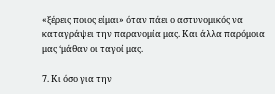«ξέρεις ποιος είμαι» όταν πάει ο αστυνομικός να καταγράψει την παρανομία μας. Και άλλα παρόμοια μας ‘μάθαν οι ταγοί μας.

7. Κι όσο για την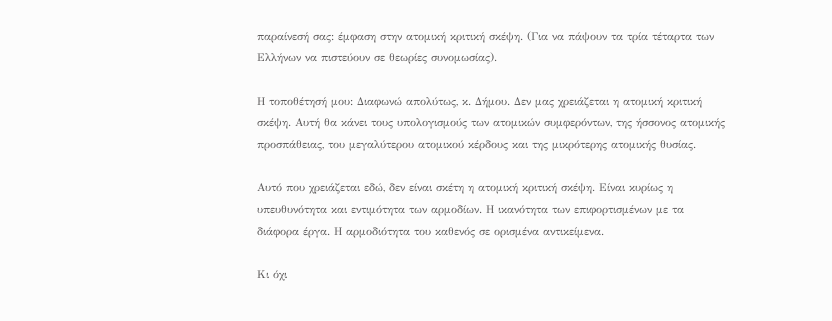παραίνεσή σας: έμφαση στην ατομική κριτική σκέψη. (Για να πάψουν τα τρία τέταρτα των Ελλήνων να πιστεύουν σε θεωρίες συνομωσίας).

Η τοποθέτησή μου: Διαφωνώ απολύτως, κ. Δήμου. Δεν μας χρειάζεται η ατομική κριτική σκέψη. Αυτή θα κάνει τους υπολογισμούς των ατομικών συμφερόντων, της ήσσονος ατομικής προσπάθειας, του μεγαλύτερου ατομικού κέρδους και της μικρότερης ατομικής θυσίας.

Αυτό που χρειάζεται εδώ, δεν είναι σκέτη η ατομική κριτική σκέψη. Είναι κυρίως η υπευθυνότητα και εντιμότητα των αρμοδίων. Η ικανότητα των επιφορτισμένων με τα διάφορα έργα. Η αρμοδιότητα του καθενός σε ορισμένα αντικείμενα.

Κι όχι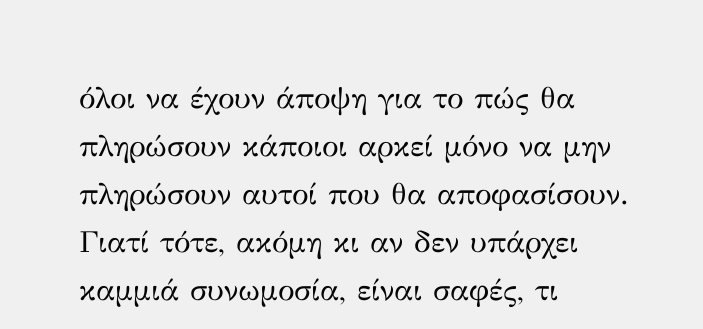όλοι να έχουν άποψη για το πώς θα πληρώσουν κάποιοι αρκεί μόνο να μην πληρώσουν αυτοί που θα αποφασίσουν. Γιατί τότε, ακόμη κι αν δεν υπάρχει καμμιά συνωμοσία, είναι σαφές, τι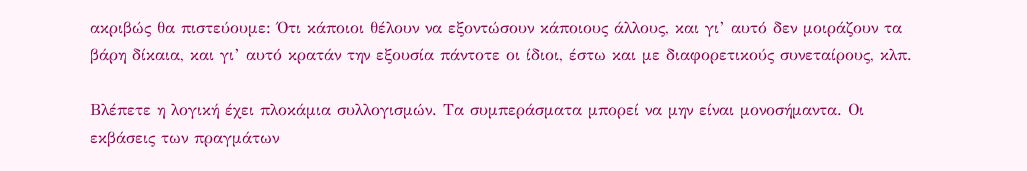ακριβώς θα πιστεύουμε: Ότι κάποιοι θέλουν να εξοντώσουν κάποιους άλλους, και γι’ αυτό δεν μοιράζουν τα βάρη δίκαια, και γι’ αυτό κρατάν την εξουσία πάντοτε οι ίδιοι, έστω και με διαφορετικούς συνεταίρους, κλπ.

Βλέπετε η λογική έχει πλοκάμια συλλογισμών. Τα συμπεράσματα μπορεί να μην είναι μονοσήμαντα. Οι εκβάσεις των πραγμάτων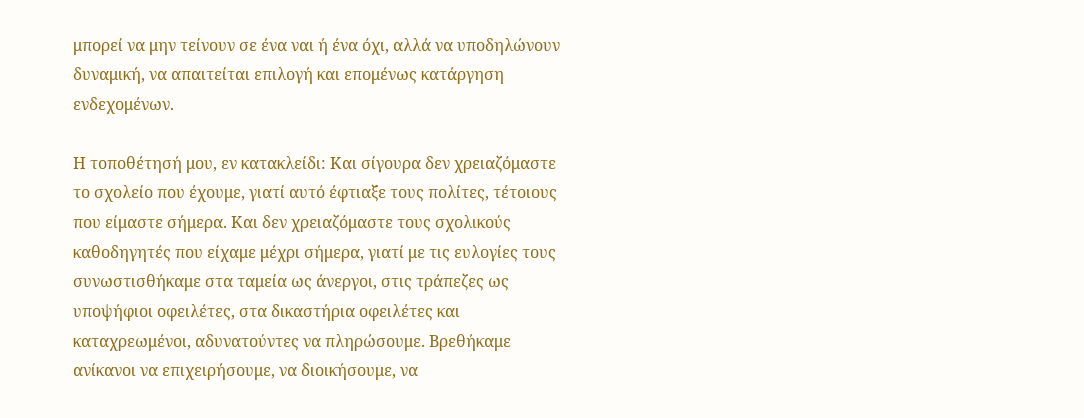μπορεί να μην τείνουν σε ένα ναι ή ένα όχι, αλλά να υποδηλώνουν δυναμική, να απαιτείται επιλογή και επομένως κατάργηση ενδεχομένων.

Η τοποθέτησή μου, εν κατακλείδι: Και σίγουρα δεν χρειαζόμαστε το σχολείο που έχουμε, γιατί αυτό έφτιαξε τους πολίτες, τέτοιους που είμαστε σήμερα. Και δεν χρειαζόμαστε τους σχολικούς καθοδηγητές που είχαμε μέχρι σήμερα, γιατί με τις ευλογίες τους συνωστισθήκαμε στα ταμεία ως άνεργοι, στις τράπεζες ως υποψήφιοι οφειλέτες, στα δικαστήρια οφειλέτες και καταχρεωμένοι, αδυνατούντες να πληρώσουμε. Βρεθήκαμε ανίκανοι να επιχειρήσουμε, να διοικήσουμε, να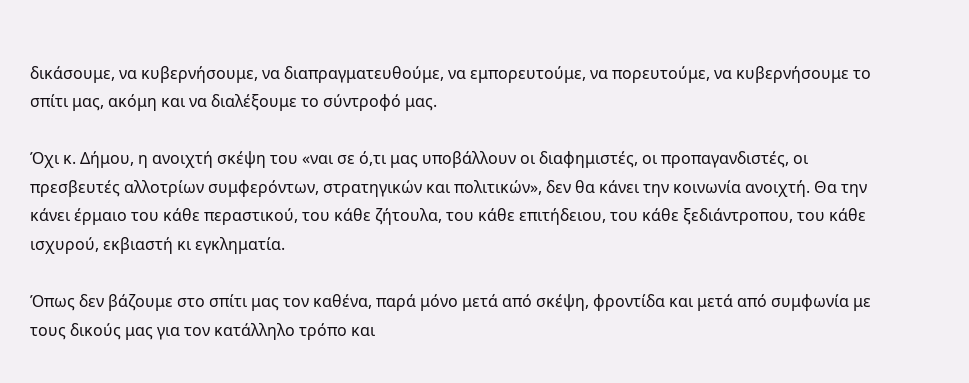δικάσουμε, να κυβερνήσουμε, να διαπραγματευθούμε, να εμπορευτούμε, να πορευτούμε, να κυβερνήσουμε το σπίτι μας, ακόμη και να διαλέξουμε το σύντροφό μας.

Όχι κ. Δήμου, η ανοιχτή σκέψη του «ναι σε ό,τι μας υποβάλλουν οι διαφημιστές, οι προπαγανδιστές, οι πρεσβευτές αλλοτρίων συμφερόντων, στρατηγικών και πολιτικών», δεν θα κάνει την κοινωνία ανοιχτή. Θα την κάνει έρμαιο του κάθε περαστικού, του κάθε ζήτουλα, του κάθε επιτήδειου, του κάθε ξεδιάντροπου, του κάθε ισχυρού, εκβιαστή κι εγκληματία.

Όπως δεν βάζουμε στο σπίτι μας τον καθένα, παρά μόνο μετά από σκέψη, φροντίδα και μετά από συμφωνία με τους δικούς μας για τον κατάλληλο τρόπο και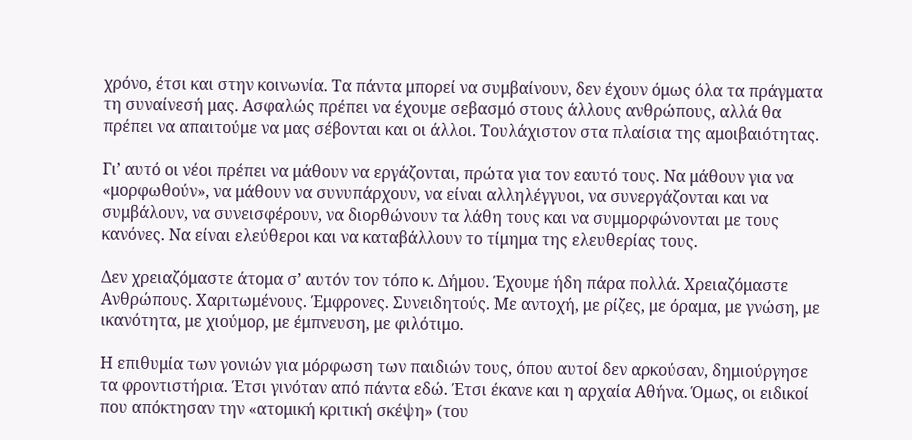χρόνο, έτσι και στην κοινωνία. Τα πάντα μπορεί να συμβαίνουν, δεν έχουν όμως όλα τα πράγματα τη συναίνεσή μας. Ασφαλώς πρέπει να έχουμε σεβασμό στους άλλους ανθρώπους, αλλά θα πρέπει να απαιτούμε να μας σέβονται και οι άλλοι. Τουλάχιστον στα πλαίσια της αμοιβαιότητας.

Γι’ αυτό οι νέοι πρέπει να μάθουν να εργάζονται, πρώτα για τον εαυτό τους. Να μάθουν για να «μορφωθούν», να μάθουν να συνυπάρχουν, να είναι αλληλέγγυοι, να συνεργάζονται και να συμβάλουν, να συνεισφέρουν, να διορθώνουν τα λάθη τους και να συμμορφώνονται με τους κανόνες. Να είναι ελεύθεροι και να καταβάλλουν το τίμημα της ελευθερίας τους.

Δεν χρειαζόμαστε άτομα σ’ αυτόν τον τόπο κ. Δήμου. Έχουμε ήδη πάρα πολλά. Χρειαζόμαστε Ανθρώπους. Χαριτωμένους. Έμφρονες. Συνειδητούς. Με αντοχή, με ρίζες, με όραμα, με γνώση, με ικανότητα, με χιούμορ, με έμπνευση, με φιλότιμο.

Η επιθυμία των γονιών για μόρφωση των παιδιών τους, όπου αυτοί δεν αρκούσαν, δημιούργησε τα φροντιστήρια. Έτσι γινόταν από πάντα εδώ. Έτσι έκανε και η αρχαία Αθήνα. Όμως, οι ειδικοί  που απόκτησαν την «ατομική κριτική σκέψη» (του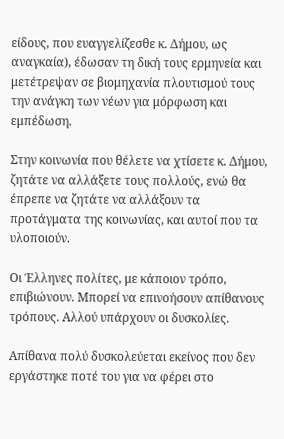είδους, που ευαγγελίζεσθε κ. Δήμου, ως αναγκαία), έδωσαν τη δική τους ερμηνεία και μετέτρεψαν σε βιομηχανία πλουτισμού τους την ανάγκη των νέων για μόρφωση και εμπέδωση.

Στην κοινωνία που θέλετε να χτίσετε κ. Δήμου, ζητάτε να αλλάξετε τους πολλούς, ενώ θα έπρεπε να ζητάτε να αλλάξουν τα προτάγματα της κοινωνίας, και αυτοί που τα υλοποιούν.

Οι Έλληνες πολίτες, με κάποιον τρόπο, επιβιώνουν. Μπορεί να επινοήσουν απίθανους τρόπους. Αλλού υπάρχουν οι δυσκολίες.

Απίθανα πολύ δυσκολεύεται εκείνος που δεν εργάστηκε ποτέ του για να φέρει στο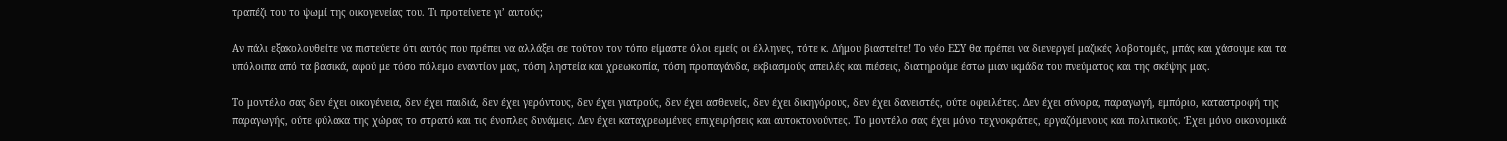τραπέζι του το ψωμί της οικογενείας του. Τι προτείνετε γι’ αυτούς;

Αν πάλι εξακολουθείτε να πιστεύετε ότι αυτός που πρέπει να αλλάξει σε τούτον τον τόπο είμαστε όλοι εμείς οι έλληνες, τότε κ. Δήμου βιαστείτε! Το νέο ΕΣΥ θα πρέπει να διενεργεί μαζικές λοβοτομές, μπάς και χάσουμε και τα υπόλοιπα από τα βασικά, αφού με τόσο πόλεμο εναντίον μας, τόση ληστεία και χρεωκοπία, τόση προπαγάνδα, εκβιασμούς απειλές και πιέσεις, διατηρούμε έστω μιαν ικμάδα του πνεύματος και της σκέψης μας.

Το μοντέλο σας δεν έχει οικογένεια, δεν έχει παιδιά, δεν έχει γερόντους, δεν έχει γιατρούς, δεν έχει ασθενείς, δεν έχει δικηγόρους, δεν έχει δανειστές, ούτε οφειλέτες. Δεν έχει σύνορα, παραγωγή, εμπόριο, καταστροφή της παραγωγής, ούτε φύλακα της χώρας το στρατό και τις ένοπλες δυνάμεις. Δεν έχει καταχρεωμένες επιχειρήσεις και αυτοκτονούντες. Το μοντέλο σας έχει μόνο τεχνοκράτες, εργαζόμενους και πολιτικούς. Έχει μόνο οικονομικά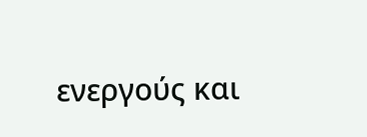ενεργούς και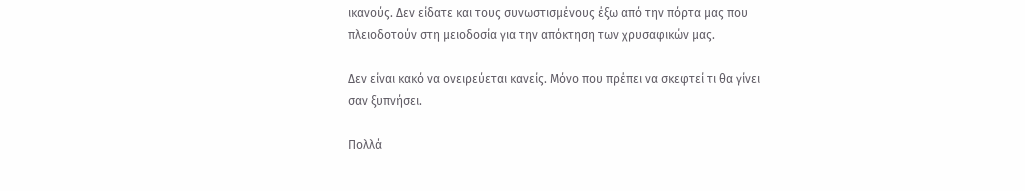ικανούς. Δεν είδατε και τους συνωστισμένους έξω από την πόρτα μας που πλειοδοτούν στη μειοδοσία για την απόκτηση των χρυσαφικών μας.

Δεν είναι κακό να ονειρεύεται κανείς. Μόνο που πρέπει να σκεφτεί τι θα γίνει σαν ξυπνήσει.

Πολλά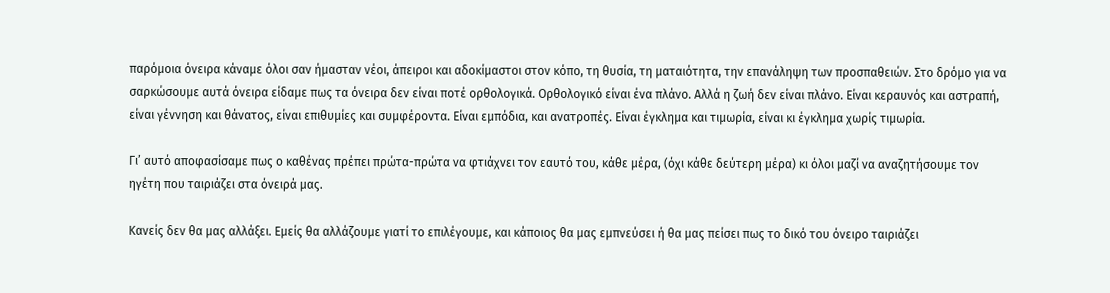παρόμοια όνειρα κάναμε όλοι σαν ήμασταν νέοι, άπειροι και αδοκίμαστοι στον κόπο, τη θυσία, τη ματαιότητα, την επανάληψη των προσπαθειών. Στο δρόμο για να σαρκώσουμε αυτά όνειρα είδαμε πως τα όνειρα δεν είναι ποτέ ορθολογικά. Ορθολογικό είναι ένα πλάνο. Αλλά η ζωή δεν είναι πλάνο. Είναι κεραυνός και αστραπή, είναι γέννηση και θάνατος, είναι επιθυμίες και συμφέροντα. Είναι εμπόδια, και ανατροπές. Είναι έγκλημα και τιμωρία, είναι κι έγκλημα χωρίς τιμωρία.

Γι’ αυτό αποφασίσαμε πως ο καθένας πρέπει πρώτα-πρώτα να φτιάχνει τον εαυτό του, κάθε μέρα, (όχι κάθε δεύτερη μέρα) κι όλοι μαζί να αναζητήσουμε τον ηγέτη που ταιριάζει στα όνειρά μας.

Κανείς δεν θα μας αλλάξει. Εμείς θα αλλάζουμε γιατί το επιλέγουμε, και κάποιος θα μας εμπνεύσει ή θα μας πείσει πως το δικό του όνειρο ταιριάζει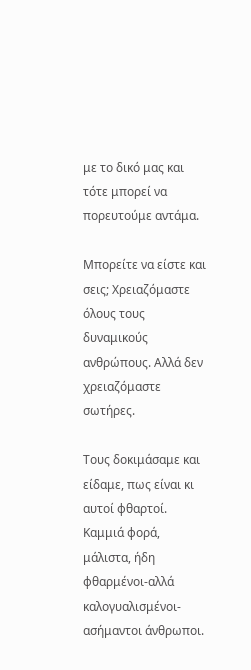με το δικό μας και τότε μπορεί να πορευτούμε αντάμα.

Μπορείτε να είστε και σεις; Χρειαζόμαστε όλους τους δυναμικούς ανθρώπους. Αλλά δεν χρειαζόμαστε σωτήρες.

Τους δοκιμάσαμε και είδαμε, πως είναι κι αυτοί φθαρτοί. Καμμιά φορά, μάλιστα, ήδη φθαρμένοι-αλλά καλογυαλισμένοι- ασήμαντοι άνθρωποι.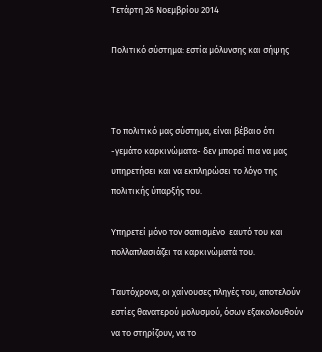Τετάρτη 26 Νοεμβρίου 2014

Πολιτικό σύστημα: εστία μόλυνσης και σήψης



Το πολιτικό μας σύστημα, είναι βέβαιο ότι -γεμάτο καρκινώματα- δεν μπορεί πια να μας υπηρετήσει και να εκπληρώσει το λόγο της πολιτικής ύπαρξής του.

Υπηρετεί μόνο τον σαπισμένο  εαυτό του και πολλαπλασιάζει τα καρκινώματά του.

Ταυτόχρονα, οι χαίνουσες πληγές του, αποτελούν εστίες θανατερού μολυσμού, όσων εξακολουθούν να το στηρίζουν, να το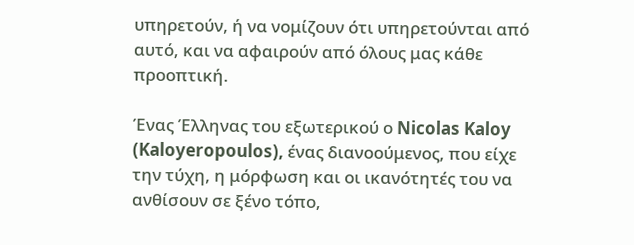υπηρετούν, ή να νομίζουν ότι υπηρετούνται από αυτό, και να αφαιρούν από όλους μας κάθε προοπτική.

Ένας Έλληνας του εξωτερικού ο Nicolas Kaloy (Kaloyeropoulos), ένας διανοούμενος, που είχε την τύχη, η μόρφωση και οι ικανότητές του να ανθίσουν σε ξένο τόπο,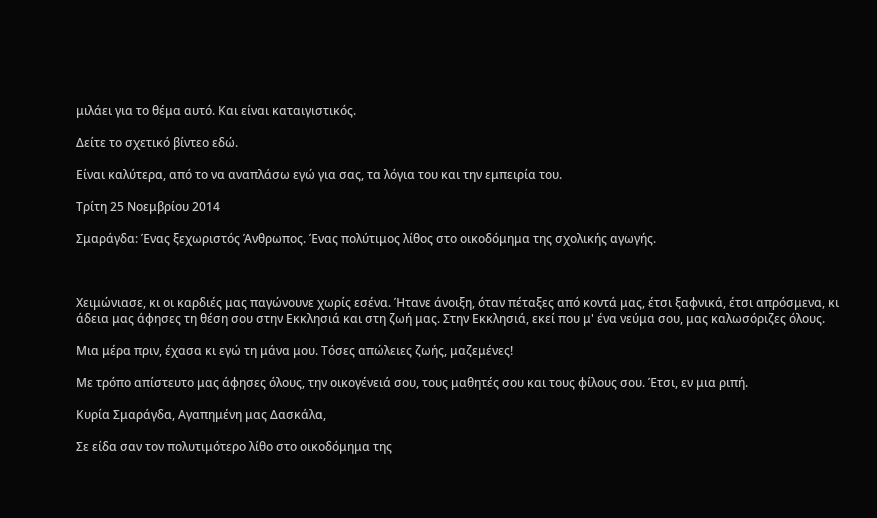μιλάει για το θέμα αυτό. Και είναι καταιγιστικός.

Δείτε το σχετικό βίντεο εδώ.

Είναι καλύτερα, από το να αναπλάσω εγώ για σας, τα λόγια του και την εμπειρία του.

Τρίτη 25 Νοεμβρίου 2014

Σμαράγδα: Ένας ξεχωριστός Άνθρωπος. Ένας πολύτιμος λίθος στο οικοδόμημα της σχολικής αγωγής.



Χειμώνιασε, κι οι καρδιές μας παγώνουνε χωρίς εσένα. Ήτανε άνοιξη, όταν πέταξες από κοντά μας, έτσι ξαφνικά, έτσι απρόσμενα, κι άδεια μας άφησες τη θέση σου στην Εκκλησιά και στη ζωή μας. Στην Εκκλησιά, εκεί που μ' ένα νεύμα σου, μας καλωσόριζες όλους.

Μια μέρα πριν, έχασα κι εγώ τη μάνα μου. Τόσες απώλειες ζωής, μαζεμένες!

Με τρόπο απίστευτο μας άφησες όλους, την οικογένειά σου, τους μαθητές σου και τους φίλους σου. Έτσι, εν μια ριπή.

Κυρία Σμαράγδα, Αγαπημένη μας Δασκάλα,

Σε είδα σαν τον πολυτιμότερο λίθο στο οικοδόμημα της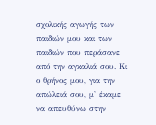σχολικής αγωγής των παιδιών μου και των παιδιών που περάσανε από την αγκαλιά σου. Κι ο θρήνος μου, για την απώλειά σου, μ' έκαμε να απευθύνω στην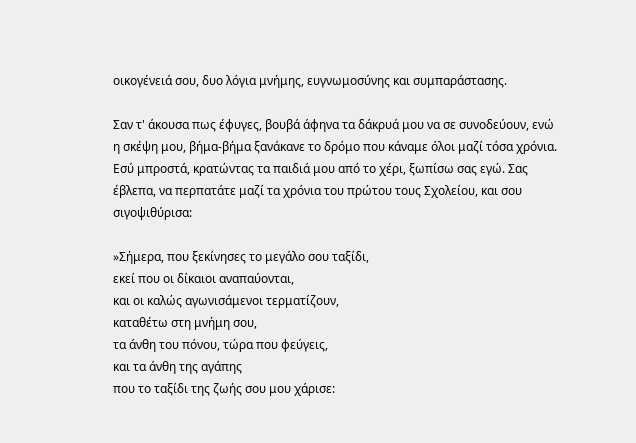οικογένειά σου, δυο λόγια μνήμης, ευγνωμοσύνης και συμπαράστασης.

Σαν τ' άκουσα πως έφυγες, βουβά άφηνα τα δάκρυά μου να σε συνοδεύουν, ενώ η σκέψη μου, βήμα-βήμα ξανάκανε το δρόμο που κάναμε όλοι μαζί τόσα χρόνια. Εσύ μπροστά, κρατώντας τα παιδιά μου από το χέρι, ξωπίσω σας εγώ. Σας έβλεπα, να περπατάτε μαζί τα χρόνια του πρώτου τους Σχολείου, και σου σιγοψιθύρισα:

»Σήμερα, που ξεκίνησες το μεγάλο σου ταξίδι,
εκεί που οι δίκαιοι αναπαύονται,
και οι καλώς αγωνισάμενοι τερματίζουν,
καταθέτω στη μνήμη σου,
τα άνθη του πόνου, τώρα που φεύγεις,
και τα άνθη της αγάπης
που το ταξίδι της ζωής σου μου χάρισε: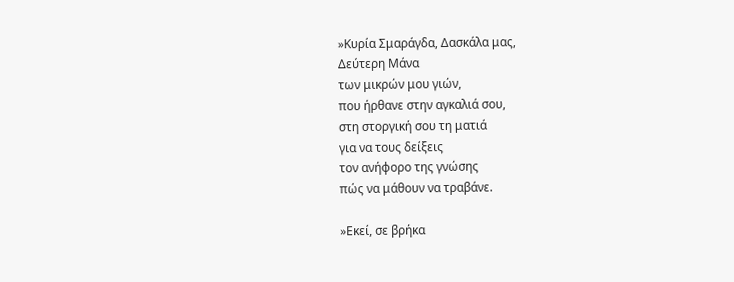»Κυρία Σμαράγδα, Δασκάλα μας,
Δεύτερη Μάνα
των μικρών μου γιών,
που ήρθανε στην αγκαλιά σου,
στη στοργική σου τη ματιά
για να τους δείξεις
τον ανήφορο της γνώσης
πώς να μάθουν να τραβάνε.

»Εκεί, σε βρήκα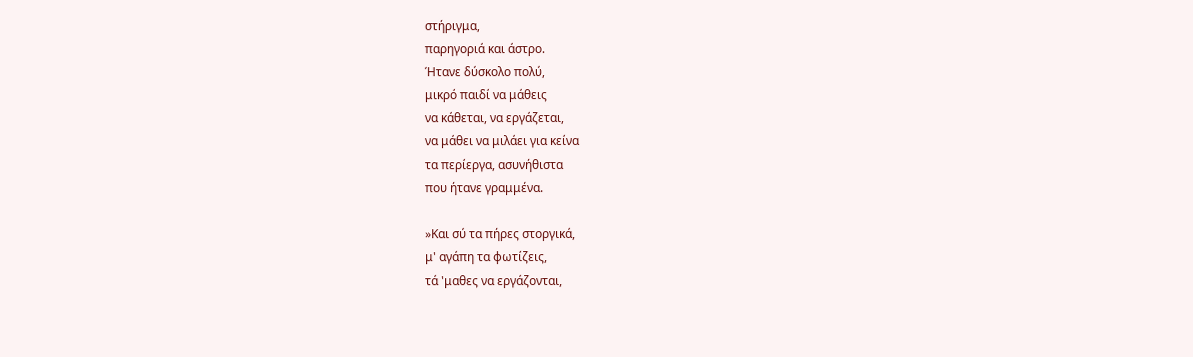στήριγμα,
παρηγοριά και άστρο.
Ήτανε δύσκολο πολύ,
μικρό παιδί να μάθεις
να κάθεται, να εργάζεται,
να μάθει να μιλάει για κείνα
τα περίεργα, ασυνήθιστα
που ήτανε γραμμένα.

»Και σύ τα πήρες στοργικά,
μ' αγάπη τα φωτίζεις,
τά 'μαθες να εργάζονται,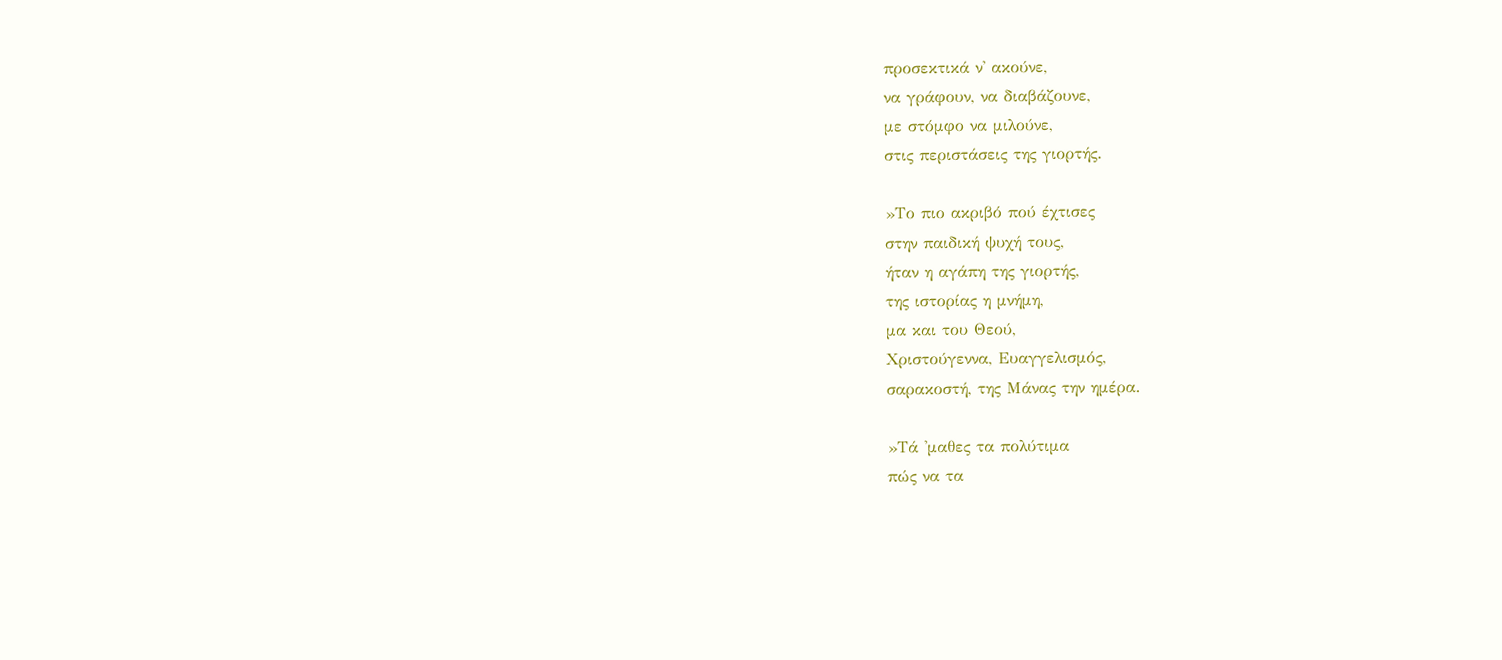προσεκτικά ν' ακούνε,
να γράφουν, να διαβάζουνε,
με στόμφο να μιλούνε,
στις περιστάσεις της γιορτής.

»Το πιο ακριβό πού έχτισες
στην παιδική ψυχή τους,
ήταν η αγάπη της γιορτής,
της ιστορίας η μνήμη,
μα και του Θεού,
Χριστούγεννα, Ευαγγελισμός,
σαρακοστή, της Μάνας την ημέρα.

»Τά 'μαθες τα πολύτιμα
πώς να τα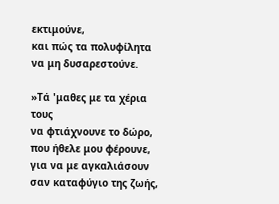εκτιμούνε,
και πώς τα πολυφίλητα
να μη δυσαρεστούνε.

»Τά 'μαθες με τα χέρια τους
να φτιάχνουνε το δώρο,
που ήθελε μου φέρουνε,
για να με αγκαλιάσουν
σαν καταφύγιο της ζωής,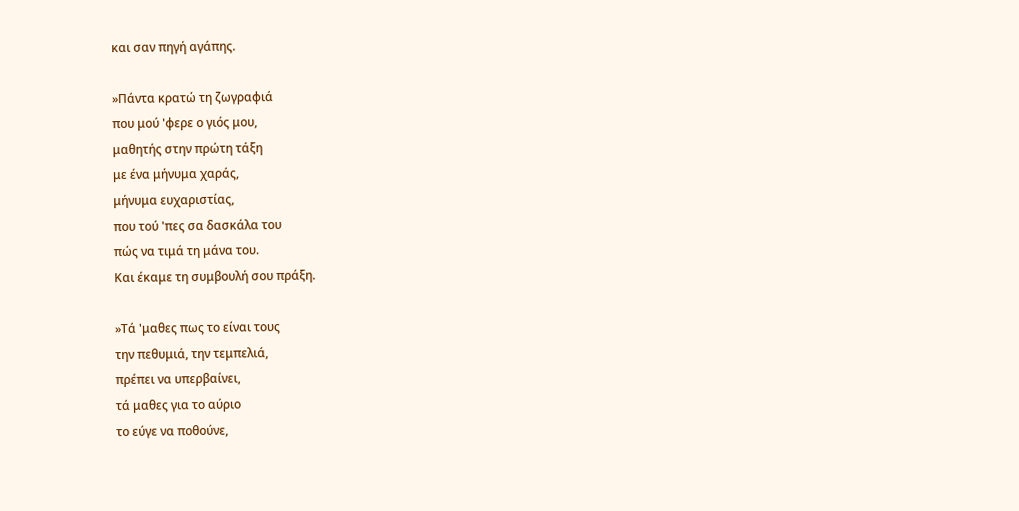και σαν πηγή αγάπης.

»Πάντα κρατώ τη ζωγραφιά
που μού 'φερε ο γιός μου,
μαθητής στην πρώτη τάξη
με ένα μήνυμα χαράς,
μήνυμα ευχαριστίας,
που τού 'πες σα δασκάλα του
πώς να τιμά τη μάνα του.
Και έκαμε τη συμβουλή σου πράξη.

»Τά 'μαθες πως το είναι τους
την πεθυμιά, την τεμπελιά,
πρέπει να υπερβαίνει,
τά μαθες για το αύριο
το εύγε να ποθούνε,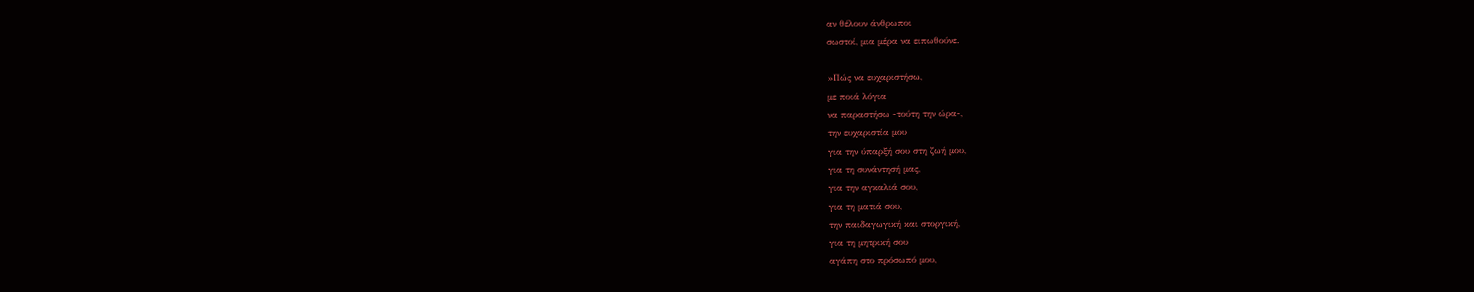αν θέλουν άνθρωποι
σωστοί, μια μέρα να ειπωθούνε.

»Πώς να ευχαριστήσω,
με ποιά λόγια
να παραστήσω -τούτη την ώρα-,
την ευχαριστία μου
για την ύπαρξή σου στη ζωή μου,
για τη συνάντησή μας,
για την αγκαλιά σου,
για τη ματιά σου,
την παιδαγωγική και στοργική,
για τη μητρική σου
αγάπη στο πρόσωπό μου,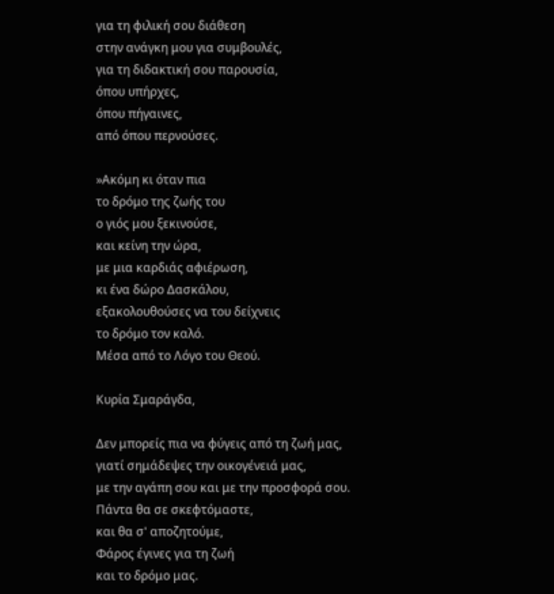για τη φιλική σου διάθεση
στην ανάγκη μου για συμβουλές,
για τη διδακτική σου παρουσία,
όπου υπήρχες,
όπου πήγαινες,
από όπου περνούσες.

»Ακόμη κι όταν πια
το δρόμο της ζωής του
ο γιός μου ξεκινούσε,
και κείνη την ώρα,
με μια καρδιάς αφιέρωση,
κι ένα δώρο Δασκάλου,
εξακολουθούσες να του δείχνεις
το δρόμο τον καλό.
Μέσα από το Λόγο του Θεού.

Κυρία Σμαράγδα,

Δεν μπορείς πια να φύγεις από τη ζωή μας,
γιατί σημάδεψες την οικογένειά μας,
με την αγάπη σου και με την προσφορά σου.
Πάντα θα σε σκεφτόμαστε,
και θα σ' αποζητούμε,
Φάρος έγινες για τη ζωή
και το δρόμο μας.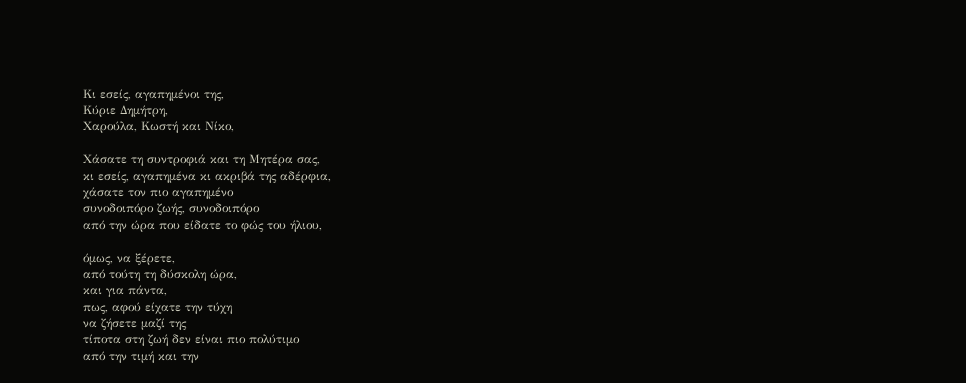Κι εσείς, αγαπημένοι της,
Κύριε Δημήτρη,
Χαρούλα, Κωστή και Νίκο,

Χάσατε τη συντροφιά και τη Μητέρα σας,
κι εσείς, αγαπημένα κι ακριβά της αδέρφια,
χάσατε τον πιο αγαπημένο
συνοδοιπόρο ζωής, συνοδοιπόρο
από την ώρα που είδατε το φώς του ήλιου,

όμως, να ξέρετε,
από τούτη τη δύσκολη ώρα,
και για πάντα,
πως, αφού είχατε την τύχη
να ζήσετε μαζί της
τίποτα στη ζωή δεν είναι πιο πολύτιμο
από την τιμή και την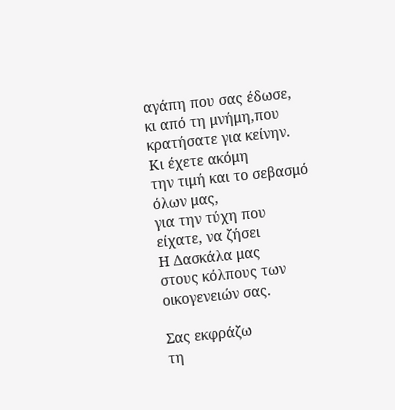αγάπη που σας έδωσε,
κι από τη μνήμη,που κρατήσατε για κείνην.
Κι έχετε ακόμη
την τιμή και το σεβασμό όλων μας,
για την τύχη που είχατε, να ζήσει
Η Δασκάλα μας
στους κόλπους των οικογενειών σας.

Σας εκφράζω
τη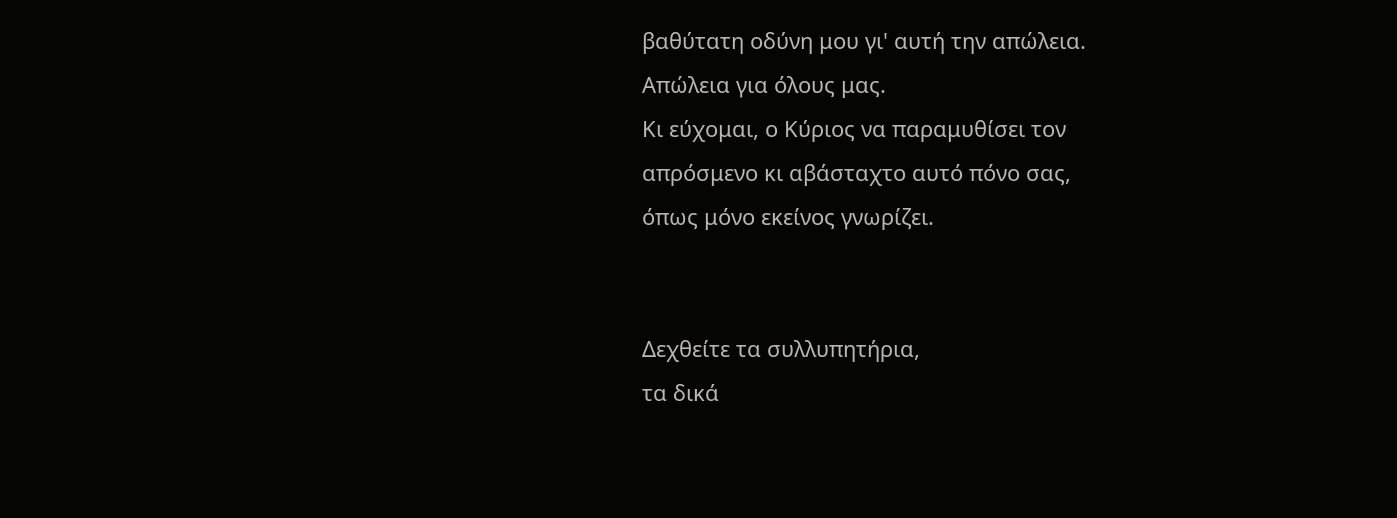βαθύτατη οδύνη μου γι' αυτή την απώλεια.
Απώλεια για όλους μας.
Κι εύχομαι, ο Κύριος να παραμυθίσει τον
απρόσμενο κι αβάσταχτο αυτό πόνο σας,
όπως μόνο εκείνος γνωρίζει.


Δεχθείτε τα συλλυπητήρια,
τα δικά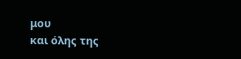μου
και όλης της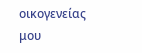οικογενείας μου